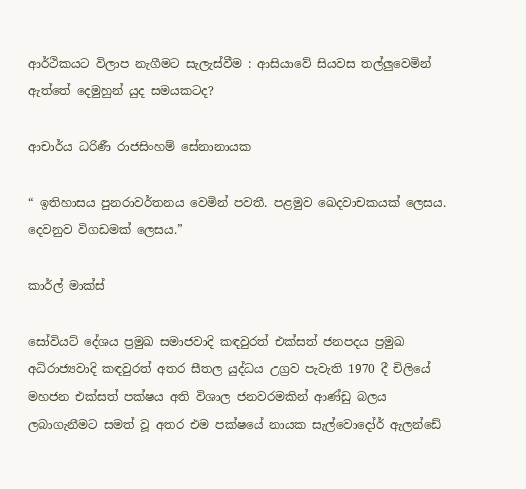ආර්ථිකයට විලාප නැගීමට සැලැස්වීම : ආසියාවේ සියවස තල්ලුවෙමින් ඇත්තේ දෙමුහුන් යුද සමයකටද?

ආචාර්ය ධරිණී රාජසිංහම් සේනානායක

“ ඉතිහාසය පුනරාවර්තනය වෙමින් පවතී. පළමුව ඛෙදවාචකයක් ලෙසය. දෙවනුව විගඩමක් ලෙසය.”

කාර්ල් මාක්ස්

සෝවියට් දේශය ප්‍රමුඛ සමාජවාදි කඳවුරත් එක්සත් ජනපදය ප්‍රමුඛ අධිරාජ්‍යවාදි කඳවුරත් අතර සීතල යුද්ධය උග්‍රව පැවැති 1970 දී චිලියේ මහජන එක්සත් පක්ෂය අති විශාල ජනවරමකින් ආණ්ඩු බලය ලබාගැනීමට සමත් වූ අතර එම පක්ෂයේ නායක සැල්වොදෝර් ඇලන්ඩේ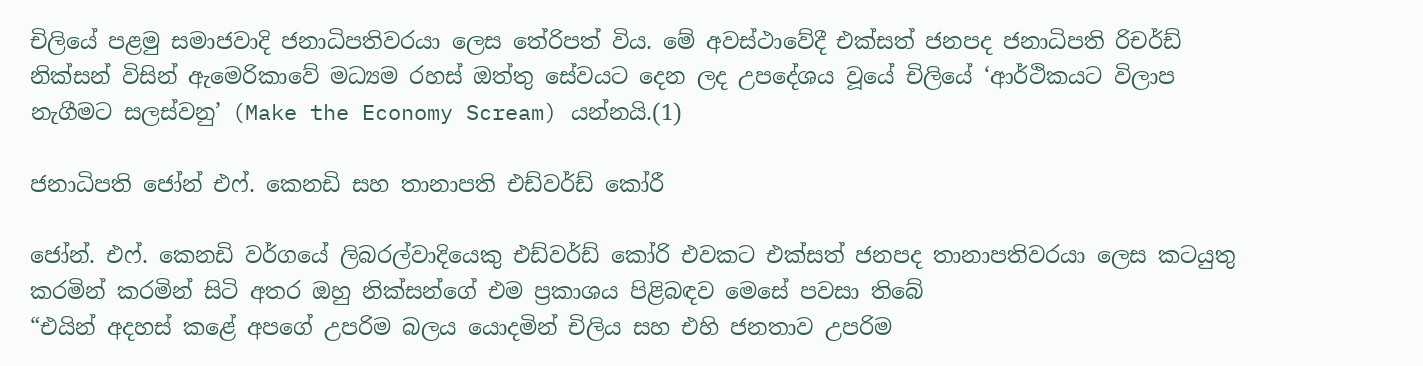චිලියේ පළමු සමාජවාදි ජනාධිපතිවරයා ලෙස තේරිපත් විය. මේ අවස්ථාවේදී එක්සත් ජනපද ජනාධිපති රිචර්ඩ් නික්සන් විසින් ඇමෙරිකාවේ මධ්‍යම රහස් ඔත්තු සේවයට දෙන ලද උපදේශය වූයේ චිලියේ ‘ආර්ථිකයට විලාප නැගීමට සලස්වනු’ (Make the Economy Scream) යන්නයි.(1)

ජනාධිපති ජෝන් එෆ්. කෙනඩි සහ තානාපති එඩ්වර්ඩ් කෝරී

ජෝන්. එෆ්. කෙනඩි වර්ගයේ ලිබරල්වාදියෙකු එඩ්වර්ඩ් කෝරි එවකට එක්සත් ජනපද තානාපතිවරයා ලෙස කටයුතු කරමින් කරමින් සිටි අතර ඔහු නික්සන්ගේ එම ප්‍රකාශය පිළිබඳව මෙසේ පවසා තිබේ
“එයින් අදහස් කළේ අපගේ උපරිම බලය යොදමින් චිලිය සහ එහි ජනතාව උපරිම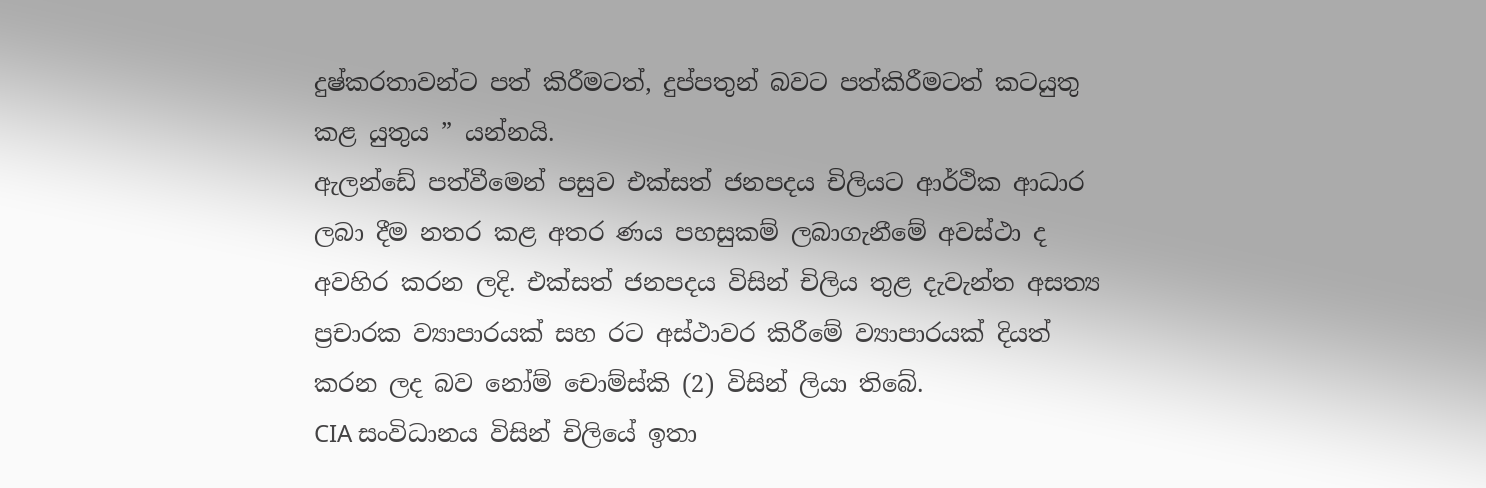දුෂ්කරතාවන්ට පත් කිරීමටත්, දුප්පතුන් බවට පත්කිරීමටත් කටයුතු කළ යුතුය ” යන්නයි.
ඇලන්ඩේ පත්වීමෙන් පසුව එක්සත් ජනපදය චිලියට ආර්ථික ආධාර ලබා දීම නතර කළ අතර ණය පහසුකම් ලබාගැනීමේ අවස්ථා ද අවහිර කරන ලදි. එක්සත් ජනපදය විසින් චිලිය තුළ දැවැන්ත අසත්‍ය ප්‍රචාරක ව්‍යාපාරයක් සහ රට අස්ථාවර කිරීමේ ව්‍යාපාරයක් දියත් කරන ලද බව නෝම් චොම්ස්කි (2) විසින් ලියා තිබේ.
CIA සංවිධානය විසින් චිලියේ ඉතා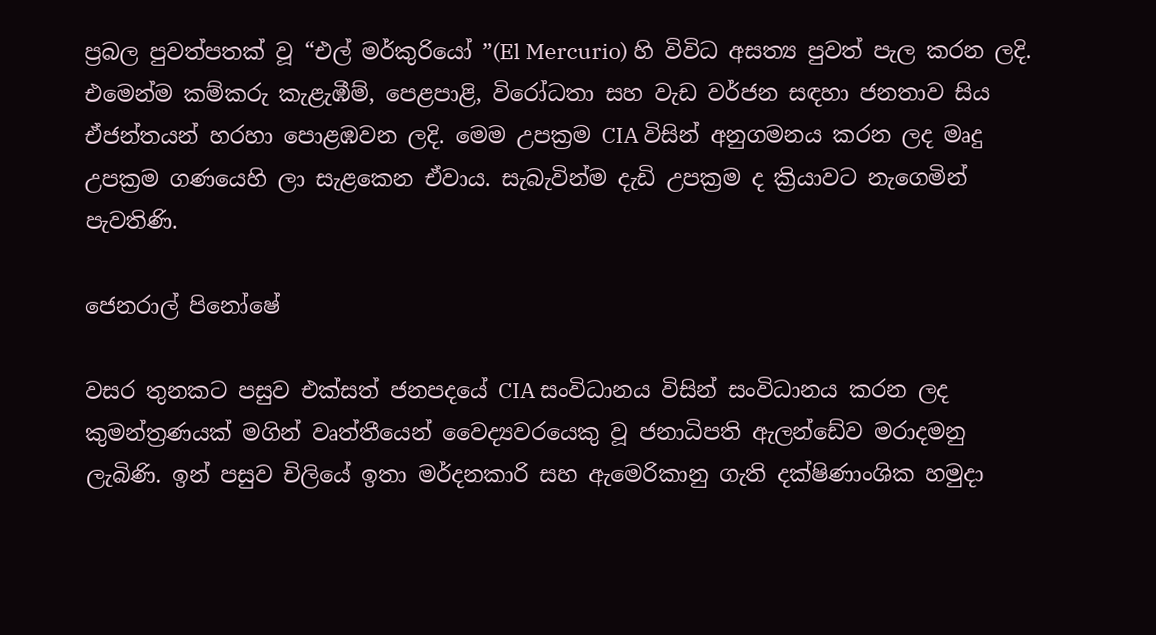ප්‍රබල පුවත්පතක් වූ “එල් මර්කුරියෝ ”(El Mercurio) හි විවිධ අසත්‍ය පුවත් පැල කරන ලදි. එමෙන්ම කම්කරු කැළැඹීම්, පෙළපාළි, විරෝධතා සහ වැඩ වර්ජන සඳහා ජනතාව සිය ඒජන්තයන් හරහා පොළඹවන ලදි. මෙම උපක්‍රම CIA විසින් අනුගමනය කරන ලද මෘදු උපක්‍රම ගණයෙහි ලා සැළකෙන ඒවාය. සැබැවින්ම දැඩි උපක්‍රම ද ක්‍රියාවට නැගෙමින් පැවතිණි.

ජෙනරාල් පිනෝෂේ

වසර තුනකට පසුව එක්සත් ජනපදයේ CIA සංවිධානය විසින් සංවිධානය කරන ලද කුමන්ත්‍රණයක් මගින් වෘත්තීයෙන් වෛද්‍යවරයෙකු වූ ජනාධිපති ඇලන්ඩේව මරාදමනු ලැබිණි. ඉන් පසුව චිලියේ ඉතා මර්දනකාරි සහ ඇමෙරිකානු ගැති දක්ෂිණාංශික හමුදා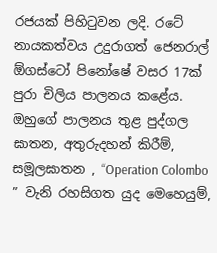රජයක් පිහිටුවන ලදි. රටේ නායකත්වය උදුරාගත් ජෙනරාල් ඕගස්ටෝ පිනෝෂේ වසර 17ක් පුරා චිලිය පාලනය කළේය. ඔහුගේ පාලනය තුළ පුද්ගල ඝාතන, අතුරුදහන් කිරීම්, සමූලඝාතන , “Operation Colombo ” වැනි රහසිගත යුද මෙහෙයුම්,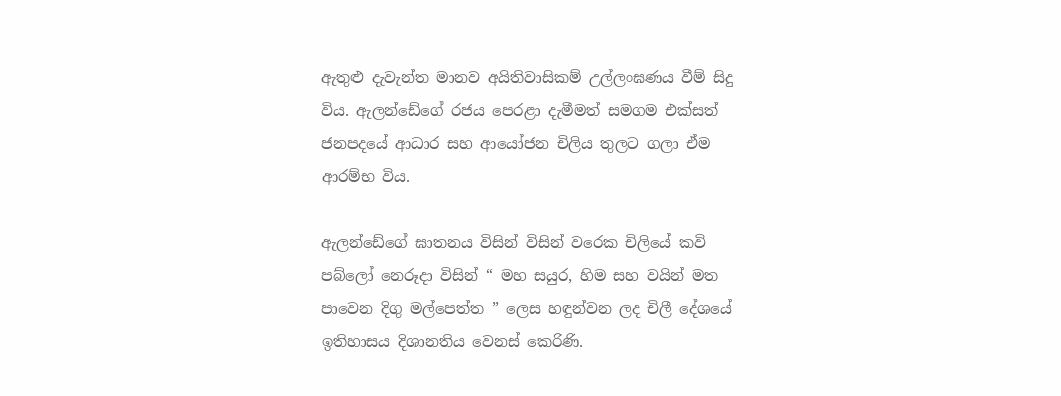ඇතුළු දැවැන්ත මානව අයිතිවාසිකම් උල්ලංඝණය වීම් සිදු විය. ඇලන්ඩේගේ රජය පෙරළා දැමීමත් සමගම එක්සත් ජනපදයේ ආධාර සහ ආයෝජන චිලිය තුලට ගලා ඒම ආරම්භ විය.

ඇලන්ඩේගේ ඝාතනය විසින් විසින් වරෙක චිලියේ කවි පබ්ලෝ නෙරූදා විසින් “ මහ සයුර, හිම සහ වයින් මත පාවෙන දිගු මල්පෙත්ත ” ලෙස හඳුන්වන ලද චිලී දේශයේ ඉතිහාසය දිශානතිය වෙනස් කෙරිණි.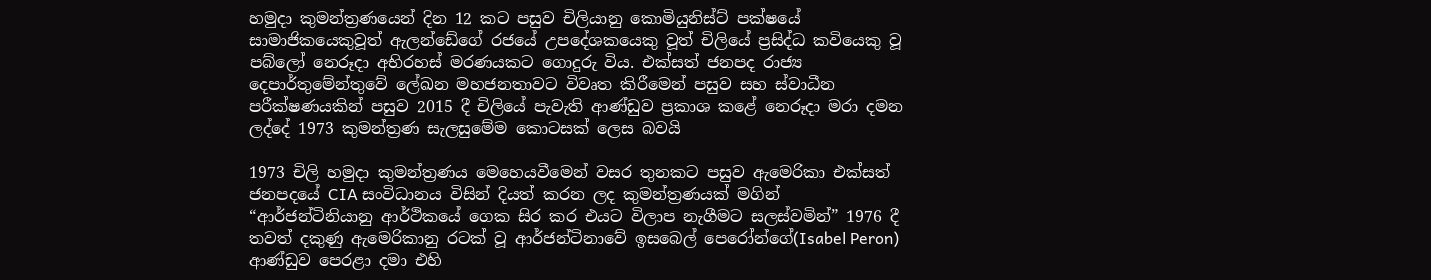හමුදා කුමන්ත්‍රණයෙන් දින 12 කට පසුව චිලියානු කොමියුනිස්ට් පක්ෂයේ සාමාජිකයෙකුවූත් ඇලන්ඩේගේ රජයේ උපදේශකයෙකු වූත් චිලියේ ප්‍රසිද්ධ කවියෙකු වූ පබ්ලෝ නෙරූදා අභිරහස් මරණයකට ගොදුරු විය. එක්සත් ජනපද රාජ්‍ය දෙපාර්තුමේන්තුවේ ලේඛන මහජනතාවට විවෘත කිරීමෙන් පසුව සහ ස්වාධීන පරීක්ෂණයකින් පසුව 2015 දී චිලියේ පැවැති ආණ්ඩුව ප්‍රකාශ කළේ නෙරූදා මරා දමන ලද්දේ 1973 කුමන්ත්‍රණ සැලසුමේම කොටසක් ලෙස බවයි

1973 චිලි හමුදා කුමන්ත්‍රණය මෙහෙයවීමෙන් වසර තුනකට පසුව ඇමෙරිකා එක්සත් ජනපදයේ CIA සංවිධානය විසින් දියත් කරන ලද කුමන්ත්‍රණයක් මගින් “ආර්ජන්ටිනියානු ආර්ථිකයේ ගෙක සිර කර එයට විලාප නැගීමට සලස්වමින්” 1976 දී තවත් දකුණු ඇමෙරිකානු රටක් වූ ආර්ජන්ටිනාවේ ඉසබෙල් පෙරෝන්ගේ(Isabel Peron) ආණ්ඩුව පෙරළා දමා එහි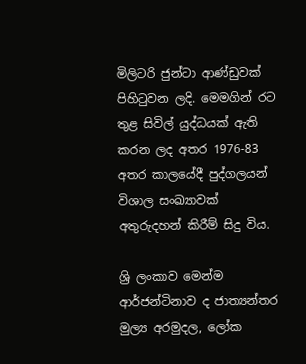මිලිටරි ජුන්ටා ආණ්ඩුවක් පිහිටුවන ලදි. මෙමගින් රට තුළ සිවිල් යුද්ධයක් ඇති කරන ලද අතර 1976-83 අතර කාලයේදී පුද්ගලයන් විශාල සංඛ්‍යාවක් අතුරුදහන් කිරීම් සිදු විය.

ශ්‍රි ලංකාව මෙන්ම ආර්ජන්ටිනාව ද ජාත්‍යන්තර මුල්‍ය අරමුදල, ලෝක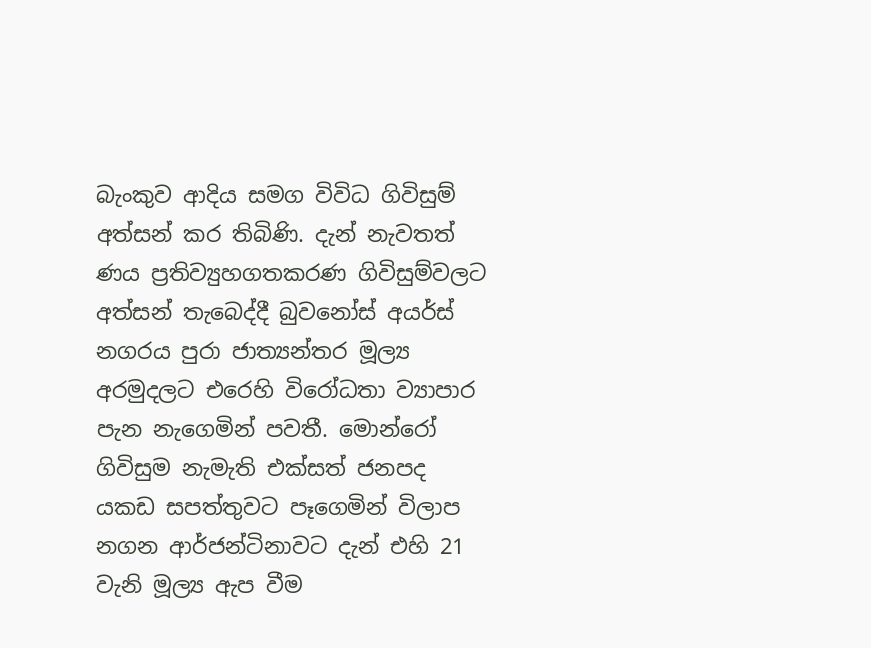බැංකුව ආදිය සමග විවිධ ගිවිසුම් අත්සන් කර තිබිණි. දැන් නැවතත් ණය ප්‍රතිව්‍යුහගතකරණ ගිවිසුම්වලට අත්සන් තැබෙද්දී බුවනෝස් අයර්ස් නගරය පුරා ජාත්‍යන්තර මූල්‍ය අරමුදලට එරෙහි විරෝධතා ව්‍යාපාර පැන නැගෙමින් පවතී. මොන්රෝ ගිවිසුම නැමැති එක්සත් ජනපද යකඩ සපත්තුවට පෑගෙමින් විලාප නගන ආර්ජන්ටිනාවට දැන් එහි 21 වැනි මූල්‍ය ඇප වීම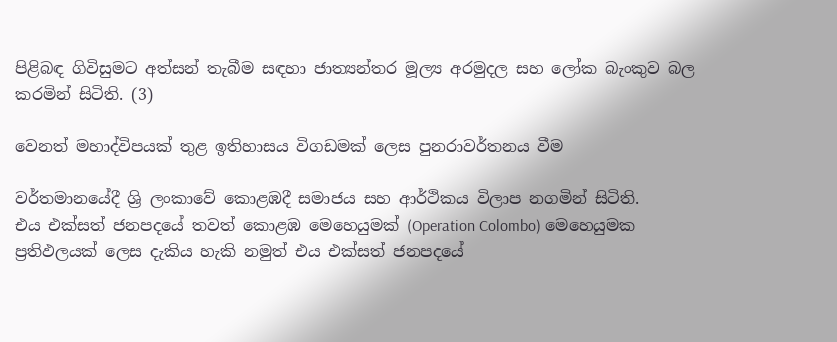පිළිබඳ ගිවිසුමට අත්සන් තැබීම සඳහා ජාත්‍යන්තර මූල්‍ය අරමුදල සහ ලෝක බැංකුව බල කරමින් සිටිති. (3)

වෙනත් මහාද්විපයක් තුළ ඉතිහාසය විගඩමක් ලෙස පුනරාවර්තනය වීම

වර්තමානයේදී ශ්‍රි ලංකාවේ කොළඹදී සමාජය සහ ආර්ථිකය විලාප නගමින් සිටිති.
එය එක්සත් ජනපදයේ තවත් කොළඹ මෙහෙයුමක් (Operation Colombo) මෙහෙයුමක ප්‍රතිඵලයක් ලෙස දැකිය හැකි නමුත් එය එක්සත් ජනපදයේ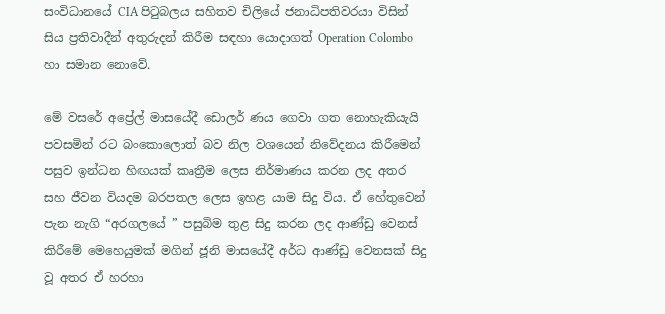සංවිධානයේ CIA පිටුබලය සහිතව චිලියේ ජනාධිපතිවරයා විසින් සිය ප්‍රතිවාදීන් අතුරුදන් කිරීම සඳහා යොදාගත් Operation Colombo හා සමාන නොවේ.

මේ වසරේ අප්‍රේල් මාසයේදී ඩොලර් ණය ගෙවා ගත නොහැකියැයි පවසමින් රට බංකොලොත් බව නිල වශයෙන් නිවේදනය කිරීමෙන් පසුව ඉන්ධන හිඟයක් කෘත්‍රීම ලෙස නිර්මාණය කරන ලද අතර සහ ජීවන වියදම බරපතල ලෙස ඉහළ යාම සිදු විය. ඒ හේතුවෙන් පැන නැගි “අරගලයේ ” පසුබිම තුළ සිදු කරන ලද ආණ්ඩු වෙනස් කිරීමේ මෙහෙයුමක් මගින් ජූනි මාසයේදී අර්ධ ආණ්ඩු වෙනසක් සිදු වූ අතර ඒ හරහා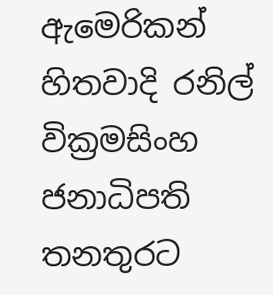ඇමෙරිකන් හිතවාදි රනිල් වික්‍රමසිංහ ජනාධිපති තනතුරට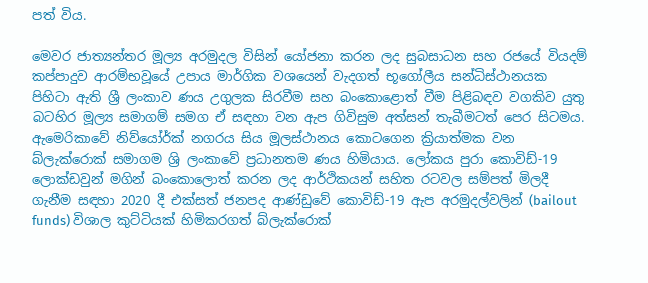පත් විය.

මෙවර ජාත්‍යන්තර මූල්‍ය අරමුදල විසින් යෝජනා කරන ලද සුබසාධන සහ රජයේ වියදම් කප්පාදුව ආරම්භවූයේ උපාය මාර්ගික වශයෙන් වැදගත් භූගෝලීය සන්ධිස්ථානයක පිහිටා ඇති ශ්‍රී ලංකාව ණය උගුලක සිරවීම සහ බංකොළොත් වීම පිළිබඳව වගකිව යුතු බටහිර මූල්‍ය සමාගම් සමග ඒ සඳහා වන ඇප ගිවිසුම අත්සන් තැබීමටත් පෙර සිටමය. ඇමෙරිකාවේ නිව්යෝර්ක් නගරය සිය මූලස්ථානය කොටගෙන ක්‍රියාත්මක වන බ්ලැක්රොක් සමාගම ශ්‍රි ලංකාවේ ප්‍රධානතම ණය හිමියාය. ලෝකය පුරා කොවිඩ්-19 ලොක්ඩවුන් මගින් බංකොලොත් කරන ලද ආර්ථිකයන් සහිත රටවල සම්පත් මිලදී ගැනීම සඳහා 2020 දී එක්සත් ජනපද ආණ්ඩුවේ කොවිඩ්-19 ඇප අරමුදල්වලින් (bailout funds) විශාල කුට්ටියක් හිමිකරගත් බ්ලැක්රොක්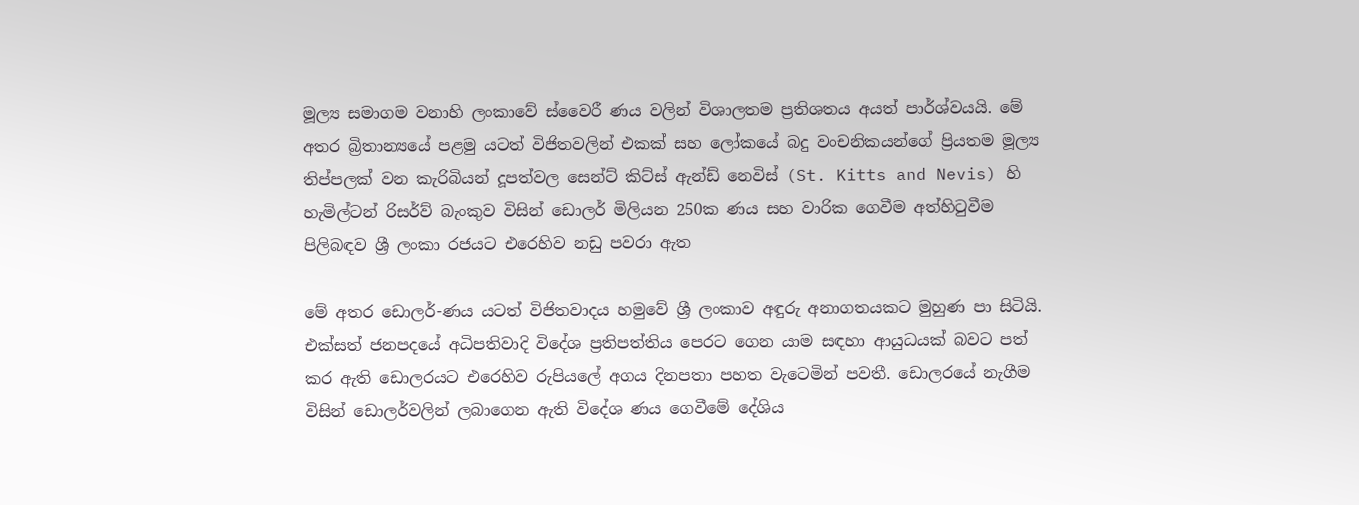මූල්‍ය සමාගම වනාහි ලංකාවේ ස්වෛරී ණය වලින් විශාලතම ප්‍රතිශතය අයත් පාර්ශ්වයයි. මේ අතර බ්‍රිතාන්‍යයේ පළමු යටත් විජිතවලින් එකක් සහ ලෝකයේ බදු වංචනිකයන්ගේ ප්‍රියතම මූල්‍ය තිප්පලක් වන කැරිබියන් දූපත්වල සෙන්ට් කිට්ස් ඇන්ඩ් නෙවිස් (St. Kitts and Nevis) හි හැමිල්ටන් රිසර්ව් බැංකුව විසින් ඩොලර් මිලියන 250ක ණය සහ වාරික ගෙවීම අත්හිටුවීම පිලිබඳව ශ්‍රී ලංකා රජයට එරෙහිව නඩු පවරා ඇත

මේ අතර ඩොලර්-ණය යටත් විජිතවාදය හමුවේ ශ්‍රී ලංකාව අඳුරු අනාගතයකට මුහුණ පා සිටියි.
එක්සත් ජනපදයේ අධිපතිවාදි විදේශ ප්‍රතිපත්තිය පෙරට ගෙන යාම සඳහා ආයුධයක් බවට පත් කර ඇති ඩොලරයට එරෙහිව රුපියලේ අගය දිනපතා පහත වැටෙමින් පවතී. ඩොලරයේ නැගීම විසින් ඩොලර්වලින් ලබාගෙන ඇති විදේශ ණය ගෙවීමේ දේශිය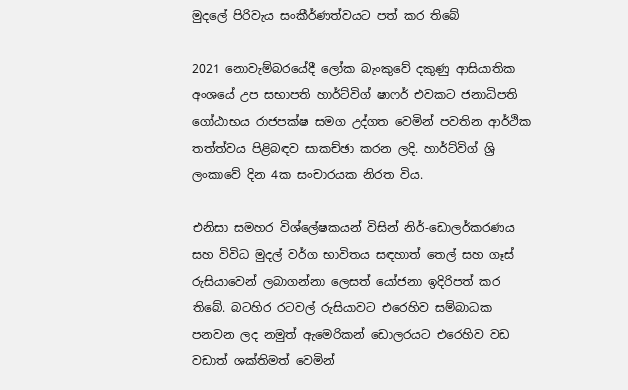මුදලේ පිරිවැය සංකීර්ණත්වයට පත් කර තිබේ

2021 නොවැම්බරයේදී ලෝක බැංකුවේ දකුණු ආසියාතික අංශයේ උප සභාපති හාර්ට්විග් ෂාෆර් එවකට ජනාධිපති ගෝඨාභය රාජපක්ෂ සමග උද්ගත වෙමින් පවතින ආර්ථික තත්ත්වය පිළිබඳව සාකච්ඡා කරන ලදි. හාර්ට්විග් ශ්‍රි ලංකාවේ දින 4ක සංචාරයක නිරත විය.

එනිසා සමහර විශ්ලේෂකයන් විසින් නිර්-ඩොලර්කරණය සහ විවිධ මුදල් වර්ග භාවිතය සඳහාත් තෙල් සහ ගෑස් රුසියාවෙන් ලබාගන්නා ලෙසත් යෝජනා ඉදිරිපත් කර තිබේ. බටහිර රටවල් රුසියාවට එරෙහිව සම්බාධක පනවන ලද නමුත් ඇමෙරිකන් ඩොලරයට එරෙහිව වඩ වඩාත් ශක්තිමත් වෙමින්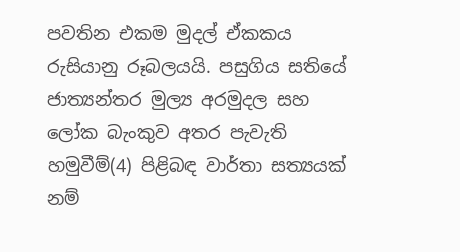පවතින එකම මුදල් ඒකකය රුසියානු රූබලයයි. පසුගිය සතියේ ජාත්‍යන්තර මුල්‍ය අරමුදල සහ ලෝක බැංකුව අතර පැවැති හමුවීම්(4) පිළිබඳ වාර්තා සත්‍යයක් නම්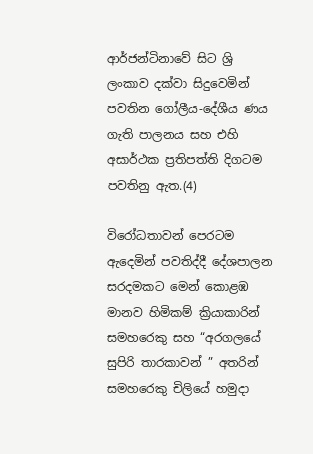ආර්ජන්ටිනාවේ සිට ශ්‍රි ලංකාව දක්වා සිදුවෙමින් පවතින ගෝලීය-දේශීය ණය ගැති පාලනය සහ එහි අසාර්ථක ප්‍රතිපත්ති දිගටම පවතිනු ඇත.(4)

විරෝධතාවන් පෙරටම ඇදෙමින් පවතිද්දී දේශපාලන සරදමකට මෙන් කොළඹ මානව හිමිකම් ක්‍රියාකාරින් සමහරෙකු සහ “අරගලයේ සුපිරි තාරකාවන් ” අතරින් සමහරෙකු චිලියේ හමුදා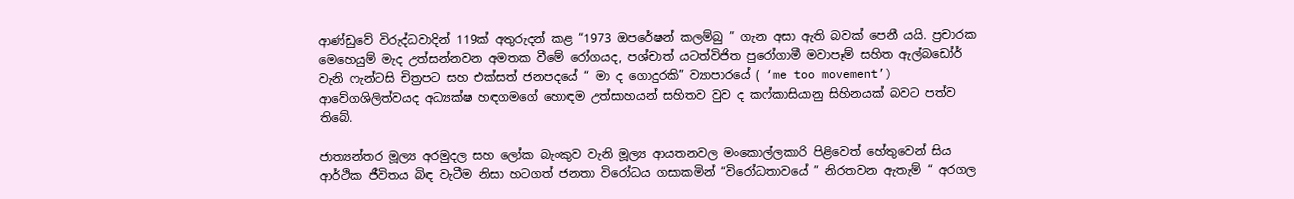ආණ්ඩුවේ විරුද්ධවාදින් 119ක් අතුරුදන් කළ “1973 ඔපරේෂන් කලම්බු ” ගැන අසා ඇති බවක් පෙනී යයි. ප්‍රචාරක මෙහෙයුම් මැද උත්සන්නවන අමතක වීමේ රෝගයද, පශ්චාත් යටත්විජිත පුරෝගාමී මවාපෑම් සහිත ඇල්බඩෝර් වැනි ෆැන්ටසි චිත්‍රපට සහ එක්සත් ජනපදයේ “ මා ද ගොදුරකි” ව්‍යාපාරයේ ( ‘me too movement’) ආවේගශිලිත්වයද අධ්‍යක්ෂ හඳගමගේ හොඳම උත්සාහයන් සහිතව වුව ද කෆ්කාසියානු සිහිනයක් බවට පත්ව තිබේ.

ජාත්‍යන්තර මූල්‍ය අරමුදල සහ ලෝක බැංකුව වැනි මූල්‍ය ආයතනවල මංකොල්ලකාරි පිළිවෙත් හේතුවෙන් සිය ආර්ථික ජීවිතය බිඳ වැටීම නිසා හටගත් ජනතා විරෝධය ගසාකමින් “විරෝධතාවයේ ” නිරතවන ඇතැම් “ අරගල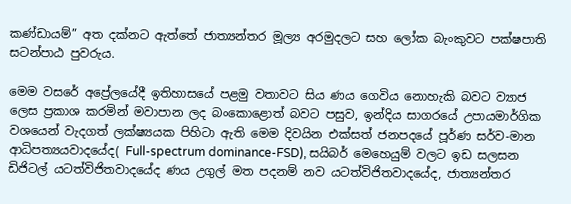කණ්ඩායම්” අත දක්නට ඇත්තේ ජාත්‍යන්තර මූල්‍ය අරමුදලට සහ ලෝක බැංකුවට පක්ෂපාති සටන්පාඨ පුවරුය.

මෙම වසරේ අප්‍රේලයේදී ඉතිහාසයේ පළමු වතාවට සිය ණය ගෙවිය නොහැකි බවට ව්‍යාජ ලෙස ප්‍රකාශ කරමින් මවාපාන ලද බංකොළොත් බවට පසුව, ඉන්දිය සාගරයේ උපායමාර්ගික වශයෙන් වැදගත් ලක්ෂ්‍යයක පිහිටා ඇති මෙම දිවයින එක්සත් ජනපදයේ පූර්ණ සර්ව-මාන ආධිපත්‍යයවාදයේද( Full-spectrum dominance-FSD), සයිබර් මෙහෙයුම් වලට ඉඩ සලසන ඩිජිටල් යටත්විජිතවාදයේද ණය උගුල් මත පදනම් නව යටත්විජිතවාදයේද, ජාත්‍යන්තර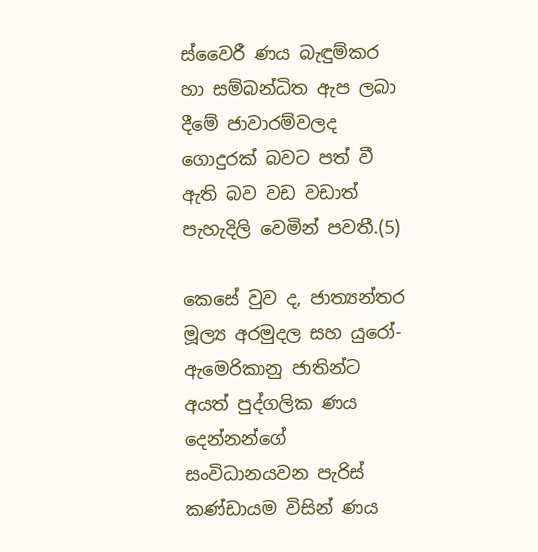ස්වෛරී ණය බැඳුම්කර හා සම්බන්ධිත ඇප ලබා දීමේ ජාවාරම්වලද ගොදුරක් බවට පත් වී ඇති බව වඩ වඩාත් පැහැදිලි වෙමින් පවතී.(5)

කෙසේ වුව ද, ජාත්‍යන්තර මූල්‍ය අරමුදල සහ යුරෝ-ඇමෙරිකානු ජාතින්ට අයත් පුද්ගලික ණය දෙන්නන්ගේ සංවිධානයවන පැරිස් කණ්ඩායම විසින් ණය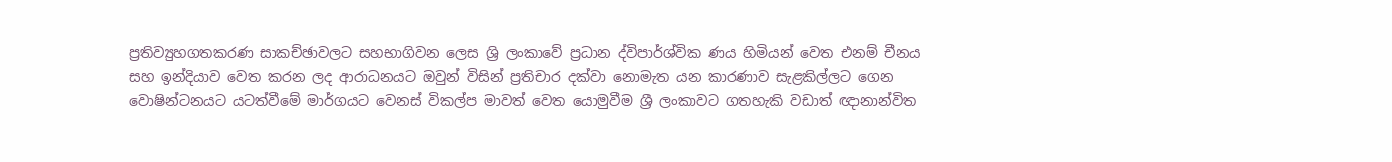ප්‍රතිව්‍යුහගතකරණ සාකච්ඡාවලට සහභාගිවන ලෙස ශ්‍රි ලංකාවේ ප්‍රධාන ද්විපාර්ශ්වික ණය හිමියන් වෙත එනම් චීනය සහ ඉන්දියාව වෙත කරන ලද ආරාධනයට ඔවුන් විසින් ප්‍රතිචාර දක්වා නොමැත යන කාරණාව සැළකිල්ලට ගෙන වොෂින්ටනයට යටත්වීමේ මාර්ගයට වෙනස් විකල්ප මාවත් වෙත යොමුවීම ශ්‍රී ලංකාවට ගතහැකි වඩාත් ඥානාන්විත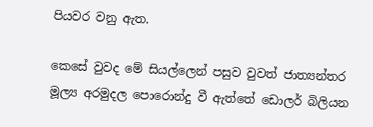පියවර වනු ඇත.

කෙසේ වුවද මේ සියල්ලෙන් පසුව වුවත් ජාත්‍යන්තර මූල්‍ය අරමුදල පොරොන්දු වී ඇත්තේ ඩොලර් බිලියන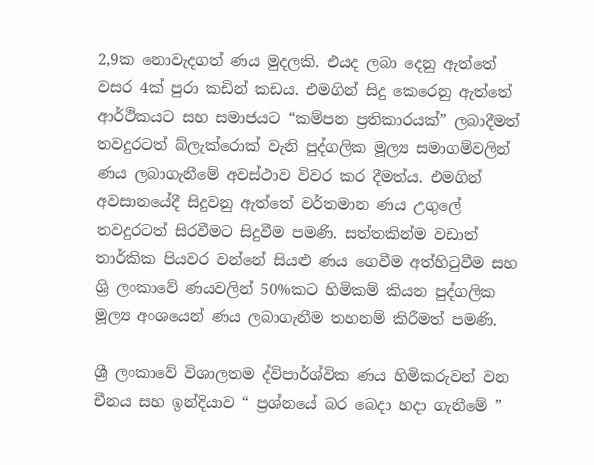2,9ක නොවැදගත් ණය මුදලකි. එයද ලබා දෙනු ඇත්තේ වසර 4ක් පුරා කඩින් කඩය. එමගින් සිදු කෙරෙනු ඇත්තේ ආර්ථිකයට සහ සමාජයට “කම්පන ප්‍රතිකාරයක්” ලබාදීමත් තවදුරටත් බ්ලැක්රොක් වැනි පුද්ගලික මූල්‍ය සමාගම්වලින් ණය ලබාගැනීමේ අවස්ථාව විවර කර දීමත්ය. එමගින් අවසානයේදී සිදුවනු ඇත්තේ වර්තමාන ණය උගුලේ තවදුරටත් සිරවීමට සිදුවීම පමණි. සත්තකින්ම වඩාත් තාර්කික පියවර වන්නේ සියළු ණය ගෙවීම අත්හිටුවීම සහ ශ්‍රි ලංකාවේ ණයවලින් 50%කට හිමිකම් කියන පුද්ගලික මූල්‍ය අංශයෙන් ණය ලබාගැනීම තහනම් කිරීමත් පමණි.

ශ්‍රී ලංකාවේ විශාලතම ද්විපාර්ශ්වික ණය හිමිකරුවන් වන චීනය සහ ඉන්දියාව “ ප්‍රශ්නයේ බර බෙදා හදා ගැනීමේ ”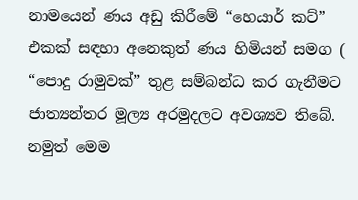නාමයෙන් ණය අඩු කිරීමේ “හෙයාර් කට්” එකක් සඳහා අනෙකුත් ණය හිමියන් සමග ( “පොදු රාමුවක්” තුළ සම්බන්ධ කර ගැනීමට ජාත්‍යන්තර මූල්‍ය අරමුදලට අවශ්‍යව තිබේ.
නමුත් මෙම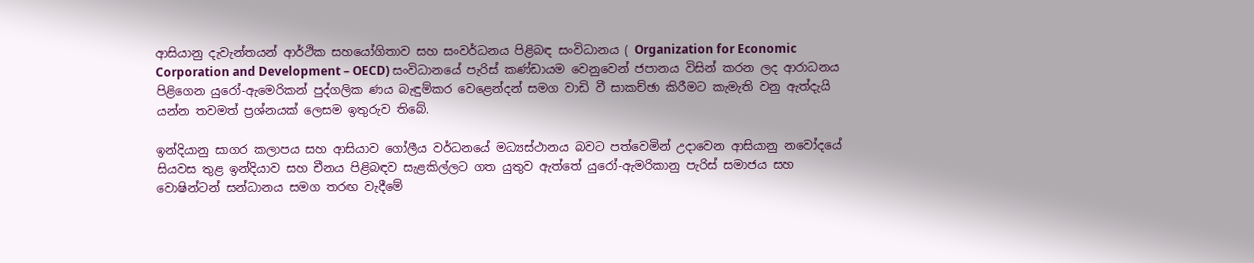ආසියානු දැවැන්තයන් ආර්ථික සහයෝගිතාව සහ සංවර්ධනය පිළිබඳ සංවිධානය ( Organization for Economic Corporation and Development – OECD) සංවිධානයේ පැරිස් කණ්ඩායම වෙනුවෙන් ජපානය විසින් කරන ලද ආරාධනය පිළිගෙන යුරෝ-ඇමෙරිකන් පුද්ගලික ණය බැඳුම්කර වෙළෙන්දන් සමග වාඩි වී සාකච්ඡා කිරීමට කැමැති වනු ඇත්දැයි යන්න තවමත් ප්‍රශ්නයක් ලෙසම ඉතුරුව තිබේ.

ඉන්දියානු සාගර කලාපය සහ ආසියාව ගෝලීය වර්ධනයේ මධ්‍යස්ථානය බවට පත්වෙමින් උදාවෙන ආසියානු නවෝදයේ සියවස තුළ ඉන්දියාව සහ චීනය පිළිබඳව සැළකිල්ලට ගත යුතුව ඇත්තේ යුරෝ-ඇමරිකානු පැරිස් සමාජය සහ වොෂින්ටන් සන්ධානය සමග තරඟ වැදීමේ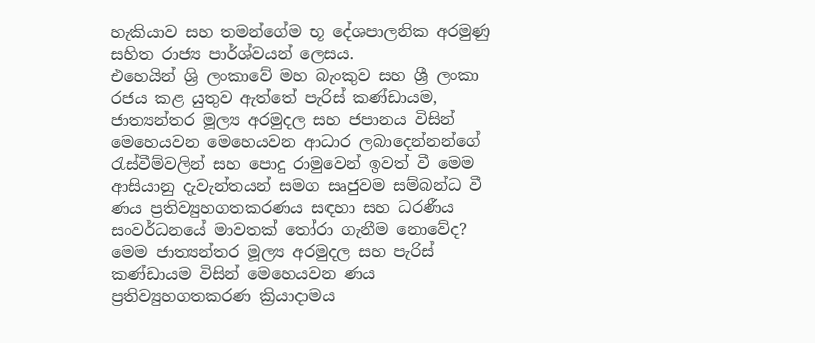හැකියාව සහ තමන්ගේම භූ දේශපාලනික අරමුණු සහිත රාජ්‍ය පාර්ශ්වයන් ලෙසය.
එහෙයින් ශ්‍රි ලංකාවේ මහ බැංකුව සහ ශ්‍රී ලංකා රජය කළ යුතුව ඇත්තේ පැරිස් කණ්ඩායම, ජාත්‍යන්තර මූල්‍ය අරමුදල සහ ජපානය විසින් මෙහෙයවන මෙහෙයවන ආධාර ලබාදෙන්නන්ගේ රැස්වීම්වලින් සහ පොදු රාමුවෙන් ඉවත් වී මෙම ආසියානු දැවැන්තයන් සමග සෘජුවම සම්බන්ධ වී ණය ප්‍රතිව්‍යුහගතකරණය සඳහා සහ ධරණීය සංවර්ධනයේ මාවතක් තෝරා ගැනීම නොවේද? මෙම ජාත්‍යන්තර මූල්‍ය අරමුදල සහ පැරිස් කණ්ඩායම විසින් මෙහෙයවන ණය ප්‍රතිව්‍යුහගතකරණ ක්‍රියාදාමය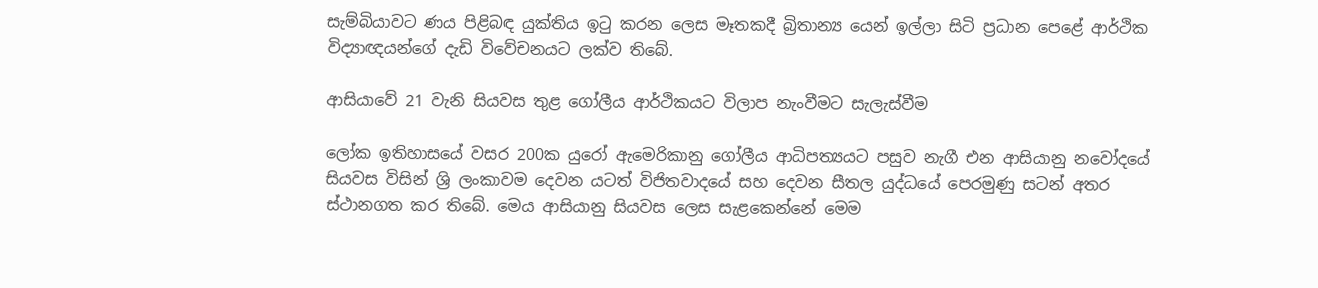සැම්බියාවට ණය පිළිබඳ යුක්තිය ඉටු කරන ලෙස මෑතකදී බ්‍රිතාන්‍ය යෙන් ඉල්ලා සිටි ප්‍රධාන පෙළේ ආර්ථික විද්‍යාඥයන්ගේ දැඩි විවේචනයට ලක්ව තිබේ.

ආසියාවේ 21 වැනි සියවස තුළ ගෝලීය ආර්ථිකයට විලාප නැංවීමට සැලැස්වීම

ලෝක ඉතිහාසයේ වසර 200ක යුරෝ ඇමෙරිකානු ගෝලීය ආධිපත්‍යයට පසුව නැගී එන ආසියානු නවෝදයේ සියවස විසින් ශ්‍රි ලංකාවම දෙවන යටත් විජිතවාදයේ සහ දෙවන සීතල යුද්ධයේ පෙරමුණු සටන් අතර ස්ථානගත කර තිබේ. මෙය ආසියානු සියවස ලෙස සැළකෙන්නේ මෙම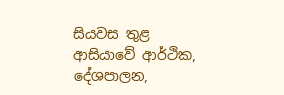සියවස තුළ ආසියාවේ ආර්ථික, දේශපාලන,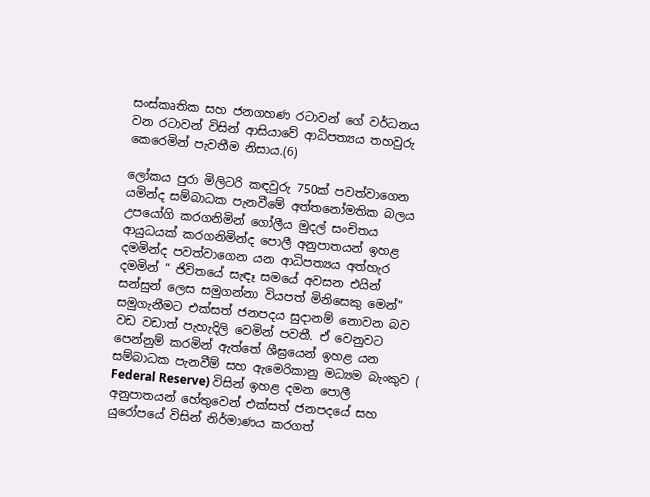සංස්කෘතික සහ ජනගහණ රටාවන් ගේ වර්ධනය වන රටාවන් විසින් ආසියාවේ ආධිපත්‍යය තහවුරු කෙරෙමින් පැවතීම නිසාය.(6)

ලෝකය පුරා මිලිටරි කඳවුරු 750ක් පවත්වාගෙන යමින්ද සම්බාධක පැනවීමේ අත්තනෝමතික බලය උපයෝගි කරගනිමින් ගෝලීය මුදල් සංචිතය ආයුධයක් කරගනිමින්ද පොලී අනුපාතයන් ඉහළ දමමින්ද පවත්වාගෙන යන ආධිපත්‍යය අත්හැර දමමින් “ ජිවිතයේ සැඳෑ සමයේ අවසන එයින් සන්සුන් ලෙස සමුගන්නා වියපත් මිනිසෙකු මෙන්” සමුගැනීමට එක්සත් ජනපදය සුදානම් නොවන බව වඩ වඩාත් පැහැදිලි වෙමින් පවතී. ඒ වෙනුවට පෙන්නුම් කරමින් ඇත්තේ ශීඝ්‍රයෙන් ඉහළ යන සම්බාධක පැනවීම් සහ ඇමෙරිකානු මධ්‍යම බැංකුව ( Federal Reserve) විසින් ඉහළ දමන පොලී අනුපාතයන් හේතුවෙන් එක්සත් ජනපදයේ සහ යුරෝපයේ විසින් නිර්මාණය කරගත්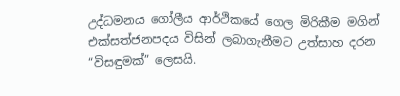උද්ධමනය ගෝලීය ආර්ථිකයේ ගෙල මිරිකීම මගින් එක්සත්ජනපදය විසින් ලබාගැනීමට උත්සාහ දරන “විසඳුමක්” ලෙසයි.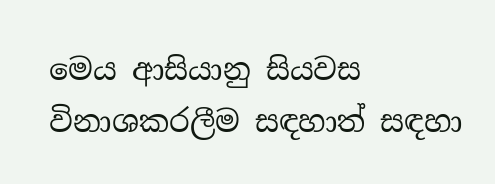මෙය ආසියානු සියවස විනාශකරලීම සඳහාත් සඳහා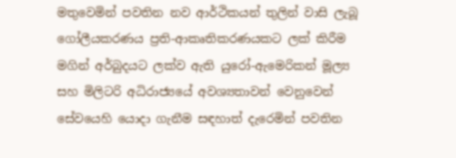මතුවෙමින් පවතින නව ආර්ථිකයන් තුලින් වාසි ලැබූ ගෝලීයකරණය ප්‍රති-ආකෘතිකරණයකට ලක් කිරීම මගින් අර්බුදයට ලක්ව ඇති යුරෝ-ඇමෙරිකන් මූල්‍ය සහ මිලිටරි අධිරාජ්‍යයේ අවශ්‍යතාවන් වෙනුවෙන් සේවයෙහි යොදා ගැනීම සඳහාත් දැරෙමින් පවතින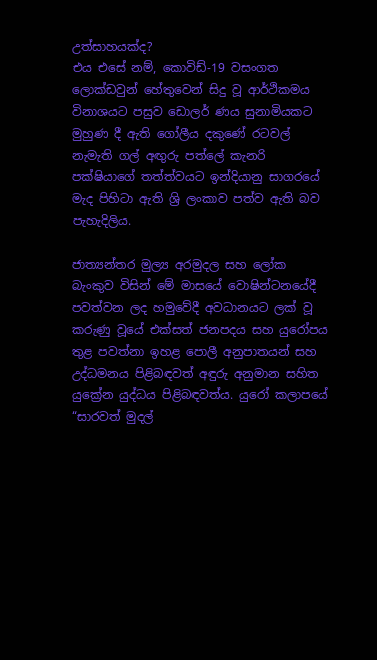උත්සාහයක්ද?
එය එසේ නම්, කොවිඩ්-19 වසංගත ලොක්ඩවුන් හේතුවෙන් සිදු වූ ආර්ථිකමය විනාශයට පසුව ඩොලර් ණය සුනාමියකට මුහුණ දී ඇති ගෝලීය දකුණේ රටවල් නැමැති ගල් අඟුරු පත්ලේ කැනරි පක්ෂියාගේ තත්ත්වයට ඉන්දියානු සාගරයේ මැද පිහිටා ඇති ශ්‍රි ලංකාව පත්ව ඇති බව පැහැදිලිය.

ජාත්‍යන්තර මුල්‍ය අරමුදල සහ ලෝක බැංකුව විසින් මේ මාසයේ වොෂින්ටනයේදී පවත්වන ලද හමුවේදී අවධානයට ලක් වූ කරුණු වූයේ එක්සත් ජනපදය සහ යුරෝපය තුළ පවත්නා ඉහළ පොලී අනුපාතයන් සහ උද්ධමනය පිළිබඳවත් අඳුරු අනුමාන සහිත යුක්‍රේන යුද්ධය පිළිබඳවත්ය. යුරෝ කලාපයේ “සාරවත් මුදල්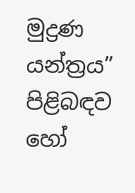මුද්‍රණ යන්ත්‍රය” පිළිබඳව හෝ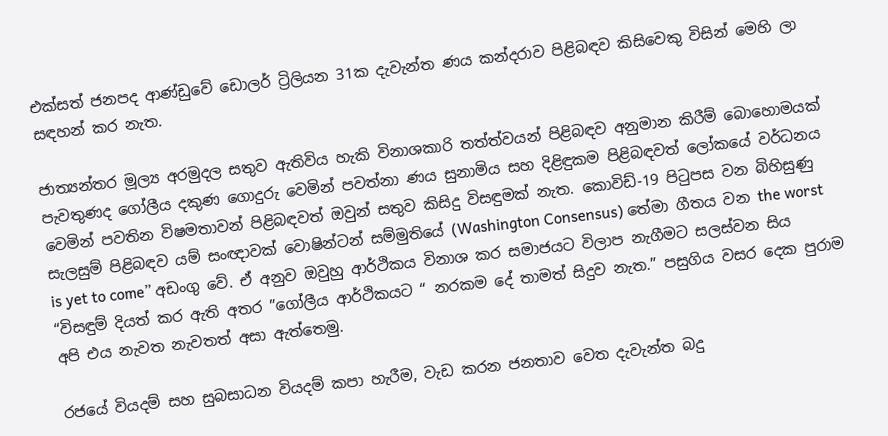එක්සත් ජනපද ආණ්ඩුවේ ඩොලර් ට්‍රිලියන 31ක දැවැන්ත ණය කන්දරාව පිළිබඳව කිසිවෙකු විසින් මෙහි ලා සඳහන් කර නැත.

ජාත්‍යන්තර මූල්‍ය අරමුදල සතුව ඇතිවිය හැකි විනාශකාරි තත්ත්වයන් පිළිබඳව අනුමාන කිරීම් බොහොමයක් පැවතුණද ගෝලීය දකුණ ගොදුරු වෙමින් පවත්නා ණය සුනාමිය සහ දිළිඳුකම පිළිබඳවත් ලෝකයේ වර්ධනය වෙමින් පවතින විෂමතාවන් පිළිබඳවත් ඔවුන් සතුව කිසිදු විසඳුමක් නැත. කොවිඩ්-19 පිටුපස වන බිහිසුණු සැලසුම් පිළිබඳව යම් සංඥාවක් වොෂින්ටන් සම්මුතියේ (Washington Consensus) තේමා ගීතය වන the worst is yet to come” අඩංගු වේ. ඒ අනුව ඔවුහු ආර්ථිකය විනාශ කර සමාජයට විලාප නැගීමට සලස්වන සිය “විසඳුම් දියත් කර ඇති අතර ”ගෝලීය ආර්ථිකයට “ නරකම දේ තාමත් සිදුව නැත.” පසුගිය වසර දෙක පුරාම අපි එය නැවත නැවතත් අසා ඇත්තෙමු.

රජයේ වියදම් සහ සුබසාධන වියදම් කපා හැරීම, වැඩ කරන ජනතාව වෙත දැවැන්ත බදු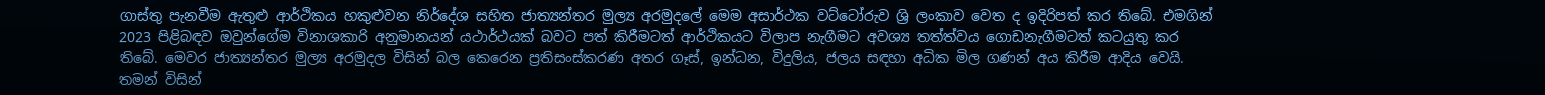ගාස්තු පැනවීම ඇතුළු ආර්ථිකය හකුළුවන නිර්දේශ සහිත ජාත්‍යන්තර මුල්‍ය අරමුදලේ මෙම අසාර්ථක වට්ටෝරුව ශ්‍රි ලංකාව වෙත ද ඉදිරිපත් කර තිබේ. එමගින් 2023 පිළිබඳව ඔවුන්ගේම විනාශකාරි අනුමානයන් යථාර්ථයක් බවට පත් කිරීමටත් ආර්ථිකයට විලාප නැගීමට අවශ්‍ය තත්ත්වය ගොඩනැගීමටත් කටයුතු කර තිබේ. මෙවර ජාත්‍යන්තර මුල්‍ය අරමුදල විසින් බල කෙරෙන ප්‍රතිසංස්කරණ අතර ගෑස්, ඉන්ධන, විදුලිය‍, ජලය සඳහා අධික මිල ගණන් අය කිරීම ආදිය වෙයි. තමන් විසින්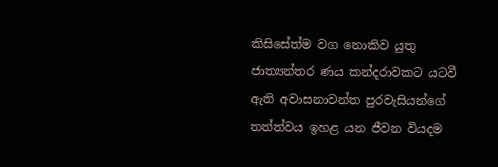කිසිසේත්ම වග නොකිව යුතු ජාත්‍යන්තර ණය කන්දරාවකට යටවී ඇති අවාසනාවන්ත පුරවැසියන්ගේ තත්ත්වය ඉහළ යන ජීවන වියදම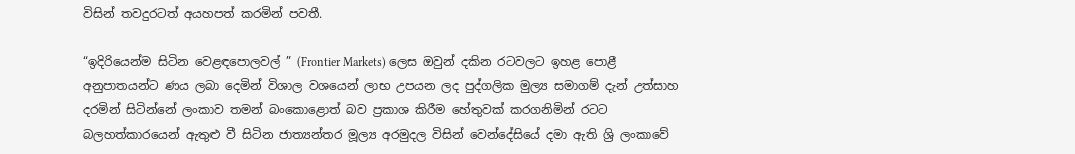විසින් තවදුරටත් අයහපත් කරමින් පවතී.

“ඉදිරියෙන්ම සිටින වෙළඳපොලවල් ” (Frontier Markets) ලෙස ඔවුන් දකින රටවලට ඉහළ පොළී අනුපාතයන්ට ණය ලබා දෙමින් විශාල වශයෙන් ලාභ උපයන ලද පුද්ගලික මුල්‍ය සමාගම් දැන් උත්සාහ දරමින් සිටින්නේ ලංකාව තමන් බංකොළොත් බව ප්‍රකාශ කිරීම හේතුවක් කරගනිමින් රටට බලහත්කාරයෙන් ඇතුළු වී සිටින ජාත්‍යන්තර මූල්‍ය අරමුදල විසින් වෙන්දේසියේ දමා ඇති ශ්‍රි ලංකාවේ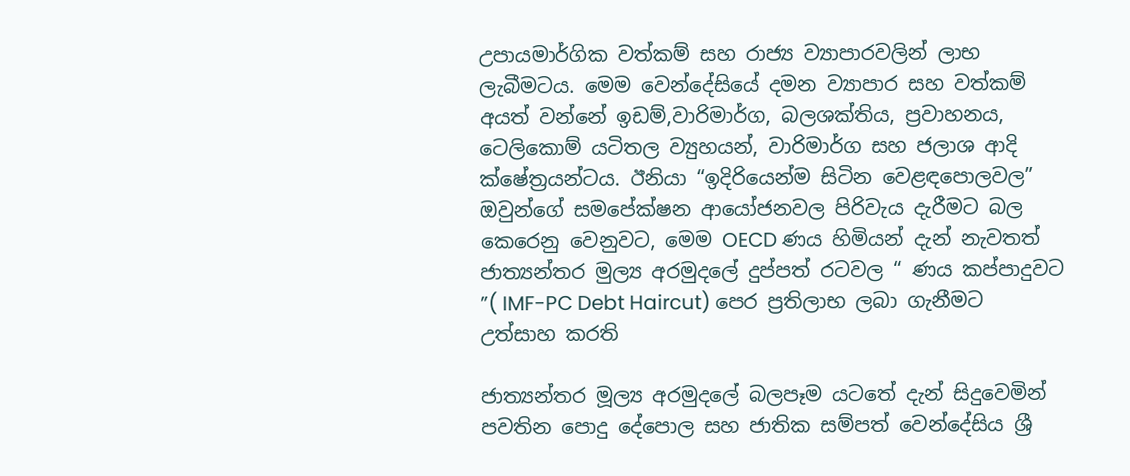උපායමාර්ගික වත්කම් සහ රාජ්‍ය ව්‍යාපාරවලින් ලාභ ලැබීමටය. මෙම වෙන්දේසියේ දමන ව්‍යාපාර සහ වත්කම් අයත් වන්නේ ඉඩම්,වාරිමාර්ග, බලශක්තිය, ප්‍රවාහනය, ටෙලිකොම් යටිතල ව්‍යුහයන්, වාරිමාර්ග සහ ජලාශ ආදි ක්ෂේත්‍රයන්ටය. ඊනියා “ඉදිරියෙන්ම සිටින වෙළඳපොලවල” ඔවුන්ගේ සමපේක්ෂන ආයෝජනවල පිරිවැය දැරීමට බල කෙරෙනු වෙනුවට, මෙම OECD ණය හිමියන් දැන් නැවතත් ජාත්‍යන්තර මුල්‍ය අරමුදලේ දුප්පත් රටවල “ ණය කප්පාදුවට ”( IMF-PC Debt Haircut) පෙර ප්‍රතිලාභ ලබා ගැනීමට උත්සාහ කරති

ජාත්‍යන්තර මූල්‍ය අරමුදලේ බලපෑම යටතේ දැන් සිදුවෙමින් පවතින පොදු දේපොල සහ ජාතික සම්පත් වෙන්දේසිය ශ්‍රී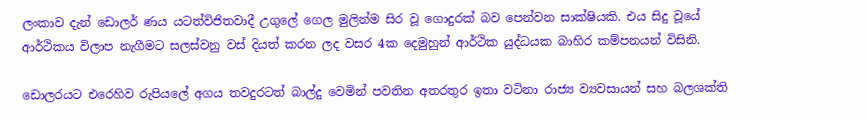ලංකාව දැන් ඩොලර් ණය යටත්විජිතවාදී උගුලේ ගෙල මුලින්ම සිර වූ ගොදුරක් බව පෙන්වන සාක්ෂියකි. එය සිදු වූයේ ආර්ථිකය විලාප නැගීමට සලස්වනු වස් දියත් කරන ලද වසර 4ක දෙමුහුන් ආර්ථික යුද්ධයක බාහිර කම්පනයන් විසිනි.

ඩොලරයට එරෙහිව රුපියලේ අගය තවදුරටත් බාල්දු වෙමින් පවතින අතරතුර ඉතා වටිනා රාජ්‍ය ව්‍යවසායන් සහ බලශක්ති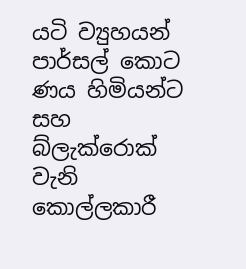යටි ව්‍යුහයන් පාර්සල් කොට ණය හිමියන්ට සහ බ්ලැක්රොක් වැනි කොල්ලකාරී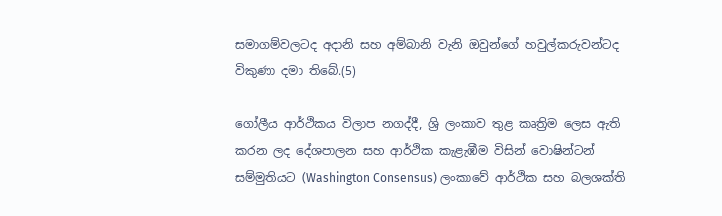සමාගම්වලටද අදානි සහ අම්බානි වැනි ඔවුන්ගේ හවුල්කරුවන්ටද විකුණා දමා තිබේ.(5)

ගෝලීය ආර්ථිකය විලාප නගද්දී, ශ්‍රි ලංකාව තුළ කෘත්‍රිම ලෙස ඇති කරන ලද දේශපාලන සහ ආර්ථික කැළැඹීම විසින් වොෂින්ටන් සම්මුතියට (Washington Consensus) ලංකාවේ ආර්ථික සහ බලශක්ති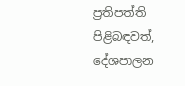ප්‍රතිපත්ති පිළිබඳවත්, දේශපාලන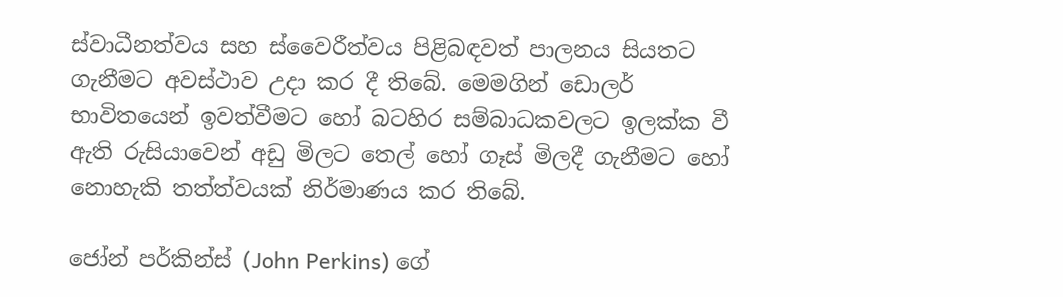ස්වාධීනත්වය සහ ස්වෛරීත්වය පිළිබඳවත් පාලනය සියතට ගැනීමට අවස්ථාව උදා කර දී තිබේ. මෙමගින් ඩොලර් භාවිතයෙන් ඉවත්වීමට හෝ බටහිර සම්බාධකවලට ඉලක්ක වී ඇති රුසියාවෙන් අඩු මිලට තෙල් හෝ ගෑස් මිලදී ගැනීමට හෝ නොහැකි තත්ත්වයක් නිර්මාණය කර තිබේ.

ජෝන් පර්කින්ස් (John Perkins) ගේ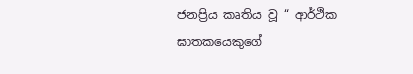ජනප්‍රිය කෘතිය වූ “ ආර්ථික ඝාතකයෙකුගේ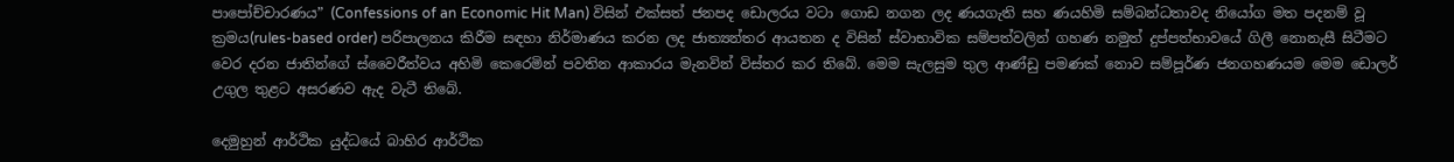පාපෝච්චාරණය” (Confessions of an Economic Hit Man) විසින් එක්සත් ජනපද ඩොලරය වටා ගොඩ නගන ලද ණයගැති සහ ණයහිමි සම්බන්ධතාවද නියෝග මත පදනම් වූ ක්‍රමය(rules-based order) පරිපාලනය කිරීම සඳහා නිර්මාණය කරන ලද ජාත්‍යන්තර ආයතන ද විසින් ස්වාභාවික සම්පත්වලින් ගහණ නමුත් දුප්පත්භාවයේ ගිලී නොනැසී සිටීමට වෙර දරන ජාතින්ගේ ස්වෛරීත්වය අහිමි කෙරෙමින් පවතින ආකාරය මැනවින් විස්තර කර තිබේ. මෙම සැලසුම තුල ආණ්ඩු පමණක් නොව සම්පූර්ණ ජනගහණයම මෙම ඩොලර් උගුල තුළට අසරණව ඇද වැටී තිබේ.

දෙමුහුන් ආර්ථික යුද්ධයේ බාහිර ආර්ථික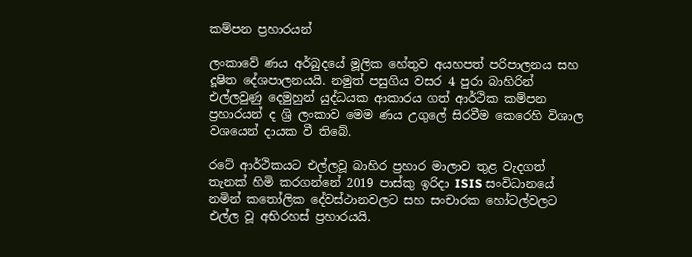කම්පන ප්‍රහාරයන්

ලංකාවේ ණය අර්බුදයේ මූලික හේතුව අයහපත් පරිපාලනය සහ දූෂිත දේශපාලනයයි. නමුත් පසුගිය වසර 4 පුරා බාහිරින් එල්ලවුණු දෙමුහුන් යුද්ධයක ආකාරය ගත් ආර්ථික කම්පන ප්‍රහාරයන් ද ශ්‍රි ලංකාව මෙම ණය උගුලේ සිරවීම කෙරෙහි විශාල වශයෙන් දායක වී තිබේ.

රටේ ආර්ථිකයට එල්ලවූ බාහිර ප්‍රහාර මාලාව තුළ වැදගත් තැනක් හිමි කරගන්නේ 2019 පාස්කු ඉරිදා ISIS සංවිධානයේ නමින් කතෝලික දේවස්ථානවලට සහ සංචාරක හෝටල්වලට එල්ල වූ අභිරහස් ප්‍රහාරයයි.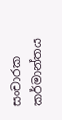සංචාරක කර්මාන්තය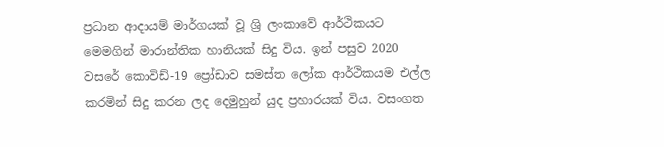ප්‍රධාන ආදායම් මාර්ගයක් වූ ශ්‍රි ලංකාවේ ආර්ථිකයට මෙමගින් මාරාන්තික හානියක් සිදු විය. ඉන් පසුව 2020 වසරේ කොවිඩ්-19 ප්‍රෝඩාව සමස්ත ලෝක ආර්ථිකයම එල්ල කරමින් සිදු කරන ලද දෙමුහුන් යුද ප්‍රහාරයක් විය. වසංගත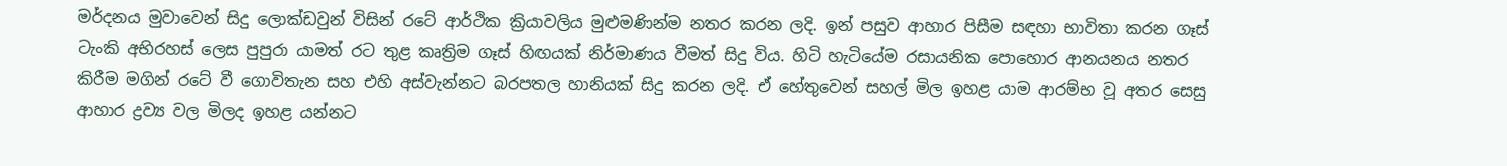මර්දනය මුවාවෙන් සිදු ලොක්ඩවුන් විසින් රටේ ආර්ථික ක්‍රියාවලිය මුළුමණින්ම නතර කරන ලදි. ඉන් පසුව ආහාර පිසීම සඳහා භාවිතා කරන ගෑස් ටැංකි අභිරහස් ලෙස පුපුරා යාමත් රට තුළ කෘත්‍රිම ගෑස් හිඟයක් නිර්මාණය වීමත් සිදු විය. හිටි හැටියේම රසායනික පොහොර ආනයනය නතර කිරීම මගින් රටේ වී ගොවිතැන සහ එහි අස්වැන්නට බරපතල හානියක් සිදු කරන ලදි. ඒ හේතුවෙන් සහල් මිල ඉහළ යාම ආරම්භ වූ අතර සෙසු ආහාර ද්‍රව්‍ය වල මිලද ඉහළ යන්නට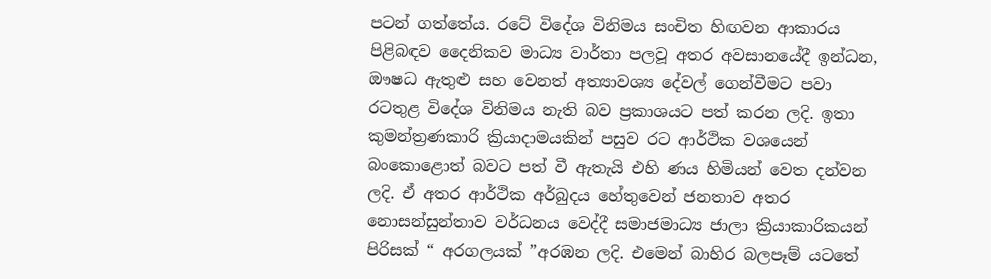පටන් ගත්තේය. රටේ විදේශ විනිමය සංචිත හිඟවන ආකාරය පිළිබඳව දෛනිකව මාධ්‍ය වාර්තා පලවූ අතර අවසානයේදී ඉන්ධන, ඖෂධ ඇතුළු සහ වෙනත් අත්‍යාවශ්‍ය දේවල් ගෙන්වීමට පවා රටතුළ විදේශ විනිමය නැති බව ප්‍රකාශයට පත් කරන ලදි. ඉතා කුමන්ත්‍රණකාරි ක්‍රියාදාමයකින් පසුව රට ආර්ථික වශයෙන් බංකොළොත් බවට පත් වී ඇතැයි එහි ණය හිමියන් වෙත දන්වන ලදි. ඒ අතර ආර්ථික අර්බුදය හේතුවෙන් ජනතාව අතර නොසන්සුන්තාව වර්ධනය වෙද්දී සමාජමාධ්‍ය ජාලා ක්‍රියාකාරිකයන් පිරිසක් “ අරගලයක් ”අරඹන ලදි. එමෙන් බාහිර බලපෑම් යටතේ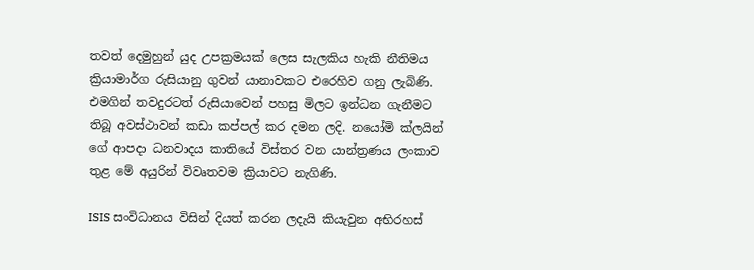තවත් දෙමුහුන් යුද උපක්‍රමයක් ලෙස සැලකිය හැකි නීතිමය ක්‍රියාමාර්ග රුසියානු ගුවන් යානාවකට එරෙහිව ගනු ලැබිණි. එමගින් තවදුරටත් රුසියාවෙන් පහසු මිලට ඉන්ධන ගැනීමට තිබූ අවස්ථාවන් කඩා කප්පල් කර දමන ලදි. නයෝමි ක්ලයින් ගේ ආපදා ධනවාදය කාතියේ විස්තර වන යාන්ත්‍රණය ලංකාව තුළ මේ අයුරින් විවෘතවම ක්‍රියාවට නැගිණි.

ISIS සංවිධානය විසින් දියත් කරන ලදැයි කියැවුන අභිරහස්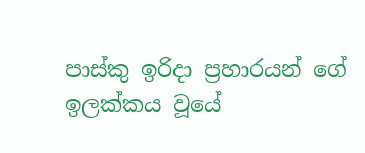පාස්කු ඉරිදා ප්‍රහාරයන් ගේ ඉලක්කය වූයේ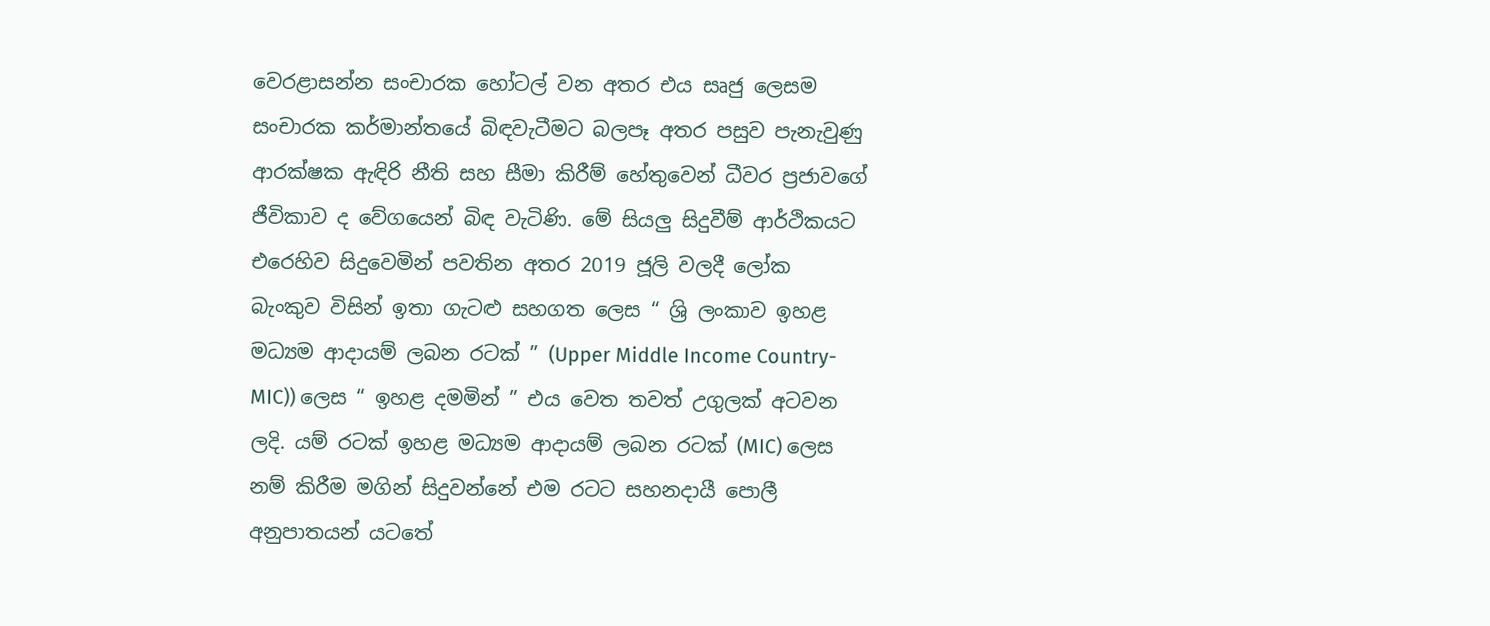වෙරළාසන්න සංචාරක හෝටල් වන අතර එය සෘජු ලෙසම සංචාරක කර්මාන්තයේ බිඳවැටීමට බලපෑ අතර පසුව පැනැවුණු ආරක්ෂක ඇඳිරි නීති සහ සීමා කිරීම් හේතුවෙන් ධීවර ප්‍රජාවගේ ජීවිකාව ද වේගයෙන් බිඳ වැටිණි. මේ සියලු සිදුවීම් ආර්ථිකයට එරෙහිව සිදුවෙමින් පවතින අතර 2019 ජූලි වලදී ලෝක බැංකුව විසින් ඉතා ගැටළු සහගත ලෙස “ ශ්‍රි ලංකාව ඉහළ මධ්‍යම ආදායම් ලබන රටක් ” (Upper Middle Income Country- MIC)) ලෙස “ ඉහළ දමමින් ” එය වෙත තවත් උගුලක් අටවන ලදි. යම් රටක් ඉහළ මධ්‍යම ආදායම් ලබන රටක් (MIC) ලෙස නම් කිරීම මගින් සිදුවන්නේ එම රටට සහනදායී පොලී අනුපාතයන් යටතේ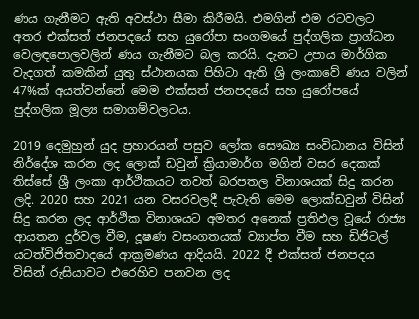ණය ගැනීමට ඇති අවස්ථා සීමා කිරීමයි. එමගින් එම රටවලට අතර එක්සත් ජනපදයේ සහ යුරෝපා සංගමයේ පුද්ගලික ප්‍රාග්ධන වෙලඳපොලවලින් ණය ගැනීමට බල කරයි. දැනට උපාය මාර්ගික වැදගත් කමකින් යුතු ස්ථානයක පිහිටා ඇති ශ්‍රි ලංකාවේ ණය වලින් 47%ක් අයත්වන්නේ මෙම එක්සත් ජනපදයේ සහ යුරෝපයේ පුද්ගලික මූල්‍ය සමාගම්වලටය.

2019 දෙමුහුන් යුද ප්‍රහාරයන් පසුව ලෝක සෞඛ්‍ය සංවිධානය විසින් නිර්දේශ කරන ලද ලොක් ඩවුන් ක්‍රියාමාර්ග මගින් වසර දෙකක් තිස්සේ ශ්‍රී ලංකා ආර්ථිකයට තවත් බරපතල විනාශයක් සිදු කරන ලදි. 2020 සහ 2021 යන වසරවලදී පැවැති මෙම ලොක්ඩවුන් විසින් සිදු කරන ලද ආර්ථික විනාශයට අමතර අනෙක් ප්‍රතිඵල වූයේ රාජ්‍ය ආයතන දුර්වල වීම, දූෂණ වසංගතයක් ව්‍යාප්ත වීම සහ ඩිජිටල් යටත්විජිතවාදයේ ආක්‍රමණය ආදියයි. 2022 දී එක්සත් ජනපදය විසින් රුසියාවට එරෙහිව පනවන ලද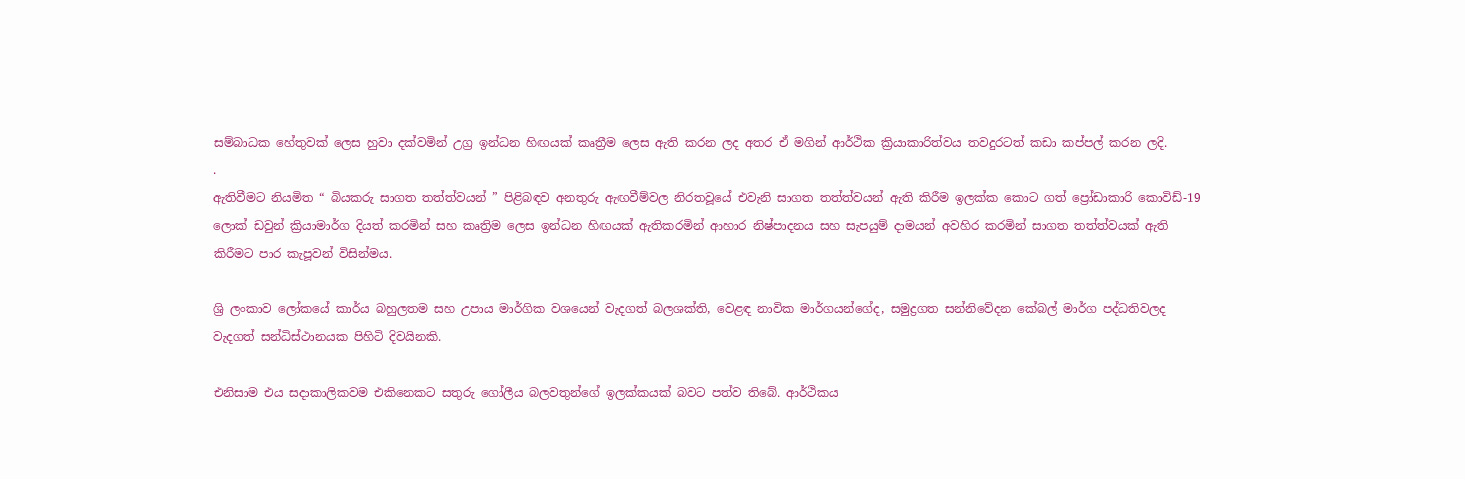සම්බාධක හේතුවක් ලෙස හුවා දක්වමින් උග්‍ර ඉන්ධන හිඟයක් කෘත්‍රීම ලෙස ඇති කරන ලද අතර ඒ මගින් ආර්ථික ක්‍රියාකාරිත්වය තවදුරටත් කඩා කප්පල් කරන ලදි.
.
ඇතිවීමට නියමිත “ බියකරු සාගත තත්ත්වයන් ” පිළිබඳව අනතුරු ඇඟවීම්වල නිරතවූයේ එවැනි සාගත තත්ත්වයන් ඇති කිරීම ඉලක්ක කොට ගත් ප්‍රෝඩාකාරි කොවිඩ්-19 ලොක් ඩවුන් ක්‍රියාමාර්ග දියත් කරමින් සහ කෘත්‍රිම ලෙස ඉන්ධන හිඟයක් ඇතිකරමින් ආහාර නිෂ්පාදනය සහ සැපයුම් දාමයන් අවහිර කරමින් සාගත තත්ත්වයක් ඇති කිරීමට පාර කැපූවන් විසින්මය.

ශ්‍රි ලංකාව ලෝකයේ කාර්ය බහුලතම සහ උපාය මාර්ගික වශයෙන් වැදගත් බලශක්ති, වෙළඳ නාවික මාර්ගයන්ගේද, සමුද්‍රගත සන්නිවේදන කේබල් මාර්ග පද්ධතිවලද වැදගත් සන්ධිස්ථානයක පිහිටි දිවයිනකි.

එනිසාම එය සදාකාලිකවම එකිනෙකට සතුරු ගෝලීය බලවතුන්ගේ ඉලක්කයක් බවට පත්ව තිබේ. ආර්ථිකය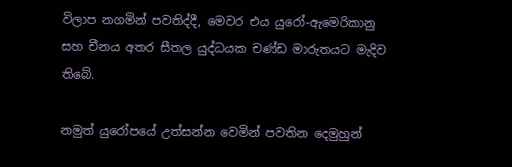විලාප නගමින් පවතිද්දී, මෙවර එය යුරෝ-ඇමෙරිකානු සහ චීනය අතර සීතල යුද්ධයක චණ්ඩ මාරුතයට මැදිව තිබේ.

නමුත් යුරෝපයේ උත්සන්න වෙමින් පවතින දෙමුහුන්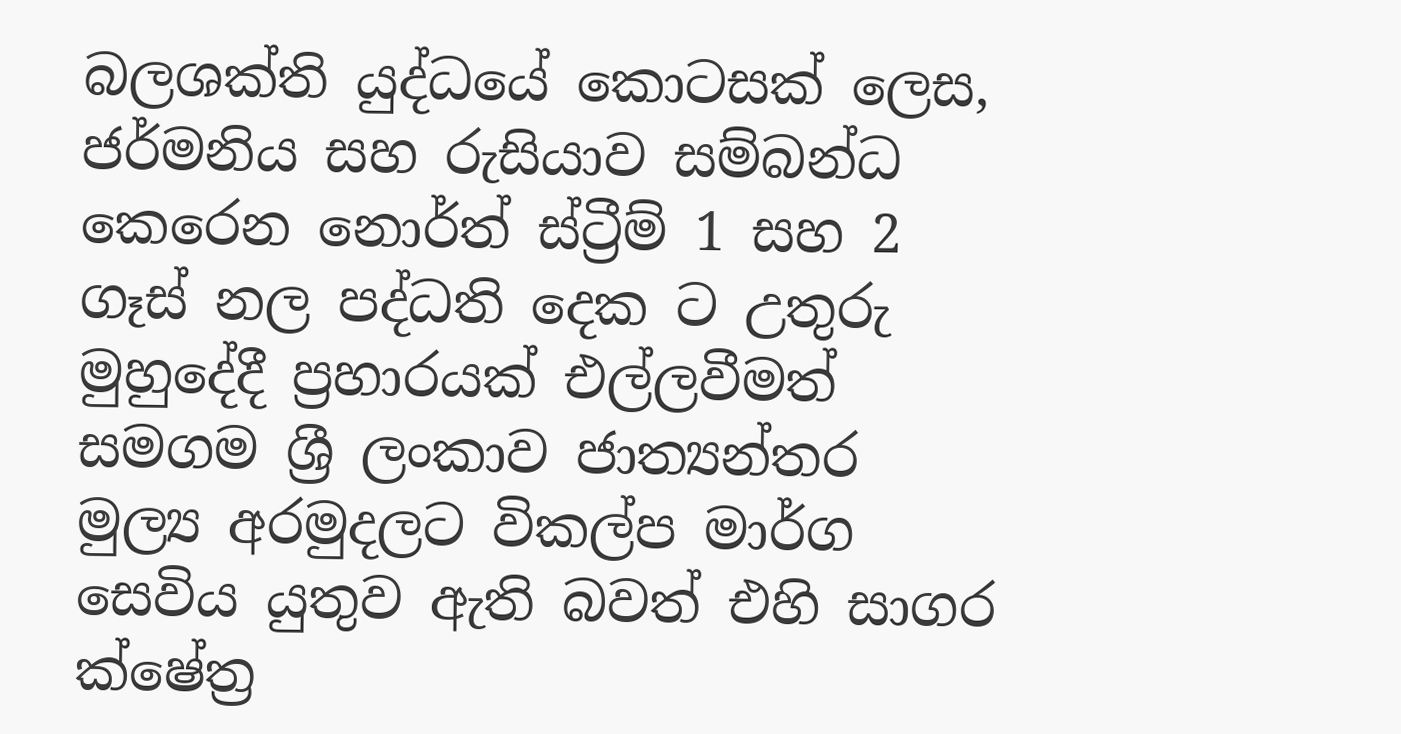බලශක්ති යුද්ධයේ කොටසක් ලෙස, ජර්මනිය සහ රුසියාව සම්බන්ධ කෙරෙන නොර්ත් ස්ට්‍රීම් 1 සහ 2 ගෑස් නල පද්ධති දෙක ට උතුරු මුහුදේදී ප්‍රහාරයක් එල්ලවීමත් සමගම ශ්‍රී ලංකාව ජාත්‍යන්තර මුල්‍ය අරමුදලට විකල්ප මාර්ග සෙවිය යුතුව ඇති බවත් එහි සාගර ක්ෂේත්‍ර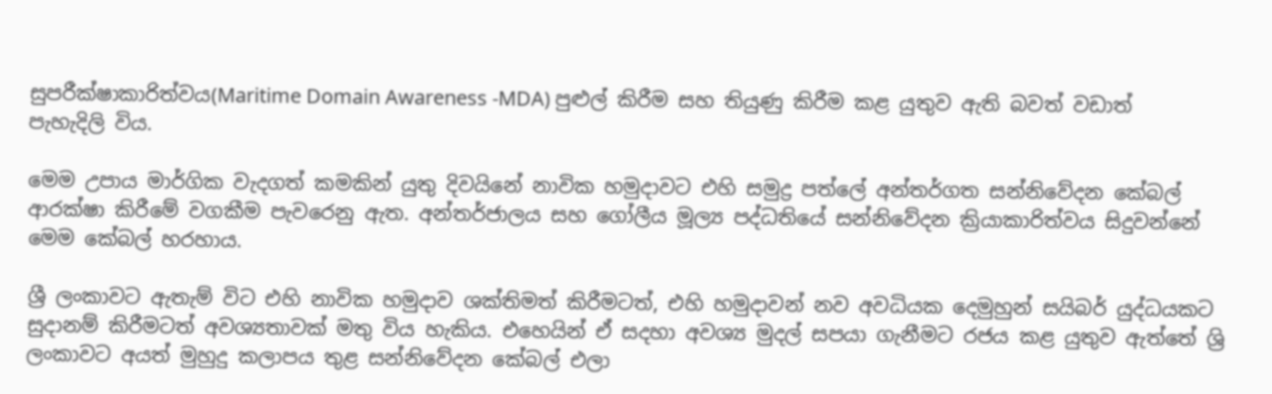සුපරීක්ෂාකාරිත්වය(Maritime Domain Awareness -MDA) පුළුල් කිරීම සහ තියුණු කිරීම කළ යුතුව ඇති බවත් වඩාත් පැහැදිලි විය.

මෙම උපාය මාර්ගික වැදගත් කමකින් යුතු දිවයිනේ නාවික හමුදාවට එහි සමුද්‍ර පත්ලේ අන්තර්ගත සන්නිවේදන කේබල් ආරක්ෂා කිරීමේ වගකීම පැවරෙනු ඇත. අන්තර්ජාලය සහ ගෝලීය මූල්‍ය පද්ධතියේ සන්නිවේදන ක්‍රියාකාරිත්වය සිදුවන්නේ මෙම කේබල් හරහාය.

ශ්‍රී ලංකාවට ඇතැම් විට එහි නාවික හමුදාව ශක්තිමත් කිරීමටත්, එහි හමුදාවන් නව අවධියක දෙමුහුන් සයිබර් යුද්ධයකට සුදානම් කිරීමටත් අවශ්‍යතාවක් මතු විය හැකිය. එහෙයින් ඒ සදහා අවශ්‍ය මුදල් සපයා ගැනීමට රජය කළ යුතුව ඇත්තේ ශ්‍රි ලංකාවට අයත් මුහුදු කලාපය තුළ සන්නිවේදන කේබල් එලා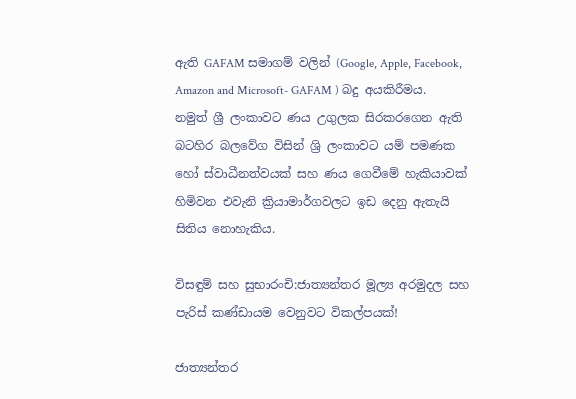ඇති GAFAM සමාගම් වලින් (Google, Apple, Facebook, Amazon and Microsoft- GAFAM ) බදු අයකිරීමය. නමුත් ශ්‍රී ලංකාවට ණය උගුලක සිරකරගෙන ඇති බටහිර බලවේග විසින් ශ්‍රි ලංකාවට යම් පමණක හෝ ස්වාධීනත්වයක් සහ ණය ගෙවීමේ හැකියාවක් හිමිවන එවැනි ක්‍රියාමාර්ගවලට ඉඩ දෙනු ඇතැයි සිතිය නොහැකිය.

විසඳුම් සහ සුභාරංචි:ජාත්‍යන්තර මූල්‍ය අරමුදල සහ පැරිස් කණ්ඩායම වෙනුවට විකල්පයක්!

ජාත්‍යන්තර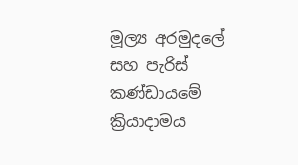මූල්‍ය අරමුදලේ සහ පැරිස් කණ්ඩායමේ ක්‍රියාදාමය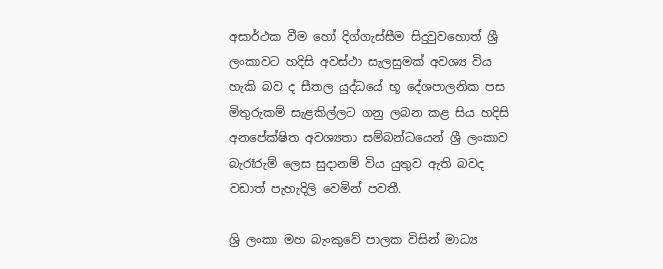අසාර්ථක වීම හෝ දිග්ගැස්සීම සිදුවුවහොත් ශ්‍රී ලංකාවට හදිසි අවස්ථා සැලසුමක් අවශ්‍ය විය හැකි බව ද සීතල යුද්ධයේ භූ දේශපාලනික පස මිතුරුකම් සැළකිල්ලට ගනු ලබන කළ සිය හදිසි අනපේක්ෂිත අවශ්‍යතා සම්බන්ධයෙන් ශ්‍රී ලංකාව බැරෑරුම් ලෙස සුදානම් විය යුතුව ඇති බවද වඩාත් පැහැදිලි වෙමින් පවතී.

ශ්‍රි ලංකා මහ බැංකුවේ පාලක විසින් මාධ්‍ය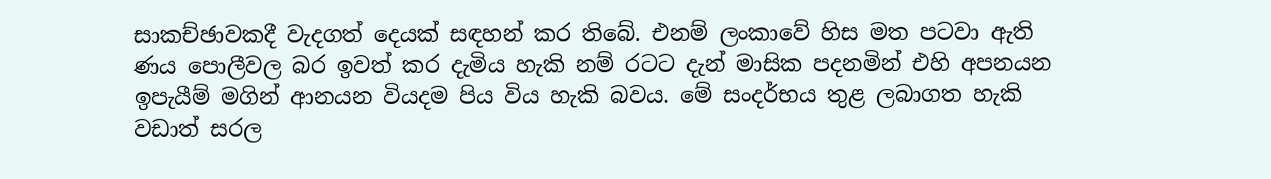සාකච්ඡාවකදී වැදගත් දෙයක් සඳහන් කර තිබේ. එනම් ලංකාවේ හිස මත පටවා ඇති ණය පොලීවල බර ඉවත් කර දැමිය හැකි නම් රටට දැන් මාසික පදනමින් එහි අපනයන ඉපැයීම් මගින් ආනයන වියදම පිය විය හැකි බවය. මේ සංදර්භය තුළ ලබාගත හැකි වඩාත් සරල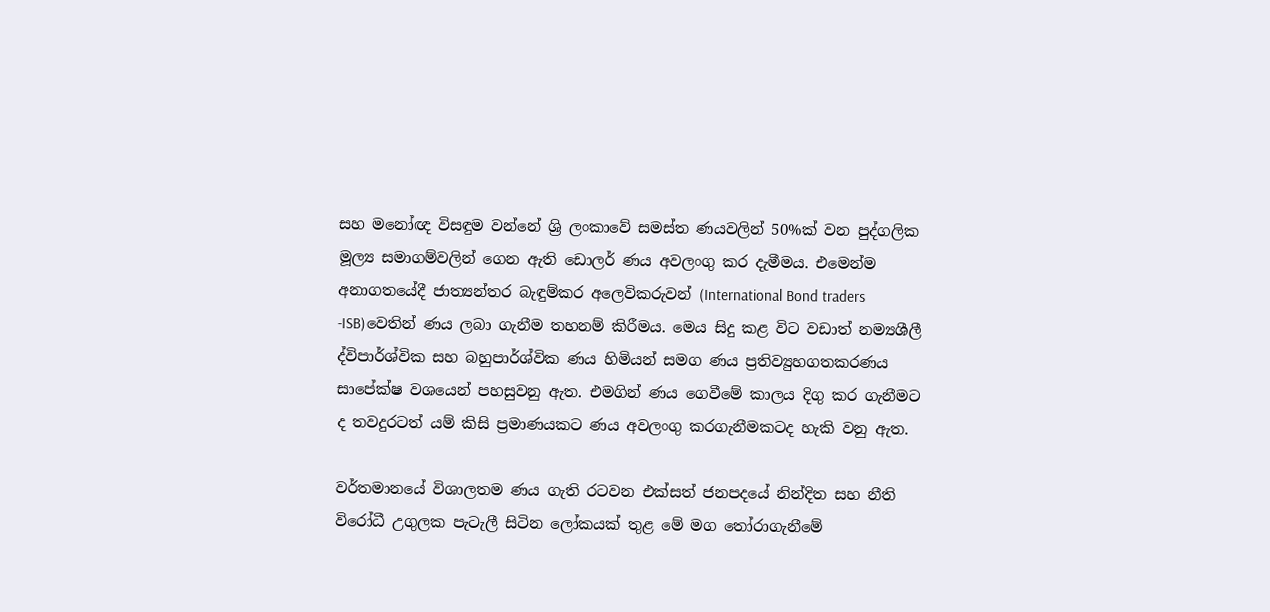සහ මනෝඥ විසඳුම වන්නේ ශ්‍රි ලංකාවේ සමස්ත ණයවලින් 50%ක් වන පුද්ගලික මූල්‍ය සමාගම්වලින් ගෙන ඇති ඩොලර් ණය අවලංගු කර දැමීමය. එමෙන්ම අනාගතයේදී ජාත්‍යන්තර බැඳුම්කර අලෙවිකරුවන් (International Bond traders -ISB)වෙතින් ණය ලබා ගැනීම තහනම් කිරීමය. මෙය සිදු කළ විට වඩාත් නම්‍යශීලී ද්විපාර්ශ්වික සහ බහුපාර්ශ්වික ණය හිමියන් සමග ණය ප්‍රතිව්‍යුහගතකරණය සාපේක්ෂ වශයෙන් පහසුවනු ඇත. එමගින් ණය ගෙවීමේ කාලය දිගු කර ගැනීමට ද තවදුරටත් යම් කිසි ප්‍රමාණයකට ණය අවලංගු කරගැනීමකටද හැකි වනු ඇත.

වර්තමානයේ විශාලතම ණය ගැති රටවන එක්සත් ජනපදයේ නින්දිත සහ නීති විරෝධී උගුලක පැටැලී සිටින ලෝකයක් තුළ මේ මග තෝරාගැනීමේ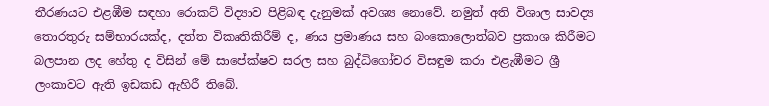තීරණයට එළඹීම සඳහා රොකට් විද්‍යාව පිළිබඳ දැනුමක් අවශ්‍ය නොවේ. නමුත් අති විශාල සාවද්‍ය තොරතුරු සම්භාරයක්ද, දත්ත විකෘතිකිරීම් ද, ණය ප්‍රමාණය සහ බංකොලොත්බව ප්‍රකාශ කිරීමට බලපාන ලද හේතු ද විසින් මේ සාපේක්ෂව සරල සහ බුද්ධිගෝචර විසඳුම කරා එළැඹීමට ශ්‍රී ලංකාවට ඇති ඉඩකඩ ඇහිරී තිබේ.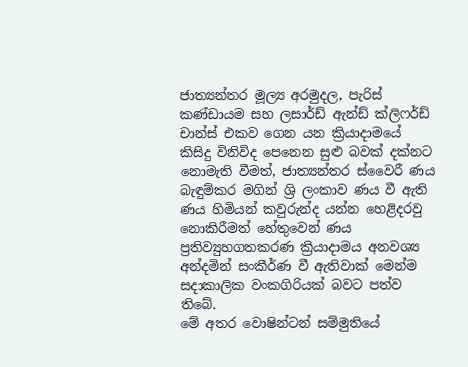ජාත්‍යන්තර මූල්‍ය අරමුදල, පැරිස් කණ්ඩායම සහ ලසාර්ඩ් ඇන්ඩ් ක්ලිෆර්ඩ් චාන්ස් එකව ගෙන යන ක්‍රියාදාමයේ කිසිදු විනිවිද පෙනෙන සුළු බවක් දක්නට නොමැති වීමත්, ජාත්‍යන්තර ස්වෛරී ණය බැඳුම්කර මගින් ශ්‍රි ලංකාව ණය වී ඇති ණය හිමියන් කවුරුන්ද යන්න හෙළිදරවු නොකිරීමත් හේතුවෙන් ණය ප්‍රතිව්‍යුහගතකරණ ක්‍රියාදාමය අනවශ්‍ය අන්දමින් සංකීර්ණ වී ඇතිවාක් මෙන්ම සදාකාලික වංකගිරියක් බවට පත්ව තිබේ.
මේ අතර වොෂින්ටන් සම්මුතියේ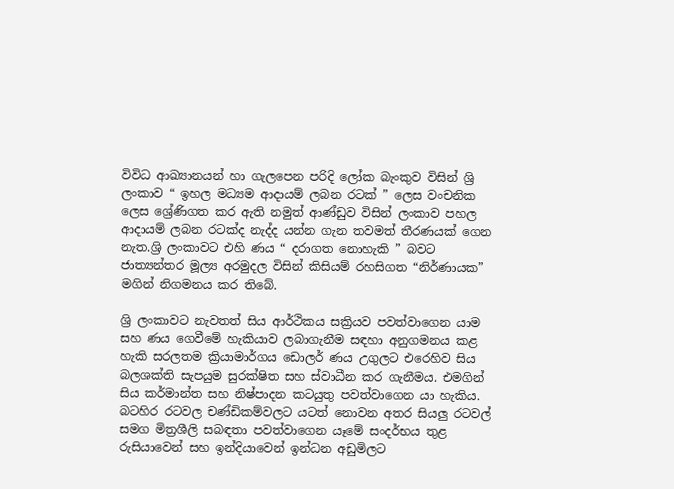විවිධ ආඛ්‍යානයන් හා ගැලපෙන පරිදි ලෝක බැංකුව විසින් ශ්‍රි ලංකාව “ ඉහල මධ්‍යම ආදායම් ලබන රටක් ” ලෙස වංචනික ලෙස ශ්‍රේණිගත කර ඇති නමුත් ආණ්ඩුව විසින් ලංකාව පහල ආදායම් ලබන රටක්ද නැද්ද යන්න ගැන තවමත් තීරණයක් ගෙන නැත.ශ්‍රි ලංකාවට එහි ණය “ දරාගත නොහැකි ” බවට ජාත්‍යන්තර මූල්‍ය අරමුදල විසින් කිසියම් රහසිගත “නිර්ණායක” මගින් නිගමනය කර තිබේ.

ශ්‍රි ලංකාවට නැවතත් සිය ආර්ථිකය සක්‍රියව පවත්වාගෙන යාම සහ ණය ගෙවීමේ හැකියාව ලබාගැනීම සඳහා අනුගමනය කළ හැකි සරලතම ක්‍රියාමාර්ගය ඩොලර් ණය උගුලට එරෙහිව සිය බලශක්ති සැපයුම සුරක්ෂිත සහ ස්වාධීන කර ගැනීමය. එමගින් සිය කර්මාන්ත සහ නිෂ්පාදන කටයුතු පවත්වාගෙන යා හැකිය. බටහිර රටවල චණ්ඩිකම්වලට යටත් නොවන අතර සියලු රටවල් සමග මිත්‍රශීලි සබඳතා පවත්වාගෙන යෑමේ සංදර්භය තුළ රුසියාවෙන් සහ ඉන්දියාවෙන් ඉන්ධන අඩුමිලට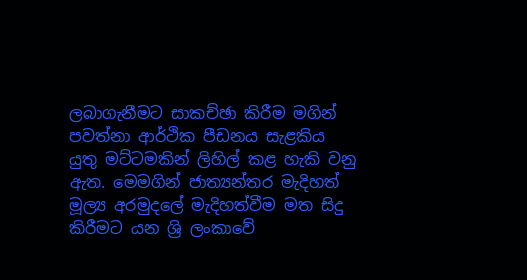ලබාගැනීමට සාකච්ඡා කිරීම මගින් පවත්නා ආර්ථික පීඩනය සැළකිය යුතු මට්ටමකින් ලිහිල් කළ හැකි වනු ඇත. මෙමගින් ජාත්‍යන්තර මැදිහත් මූල්‍ය අරමුදලේ මැදිහත්වීම මත සිදු කිරීමට යන ශ්‍රි ලංකාවේ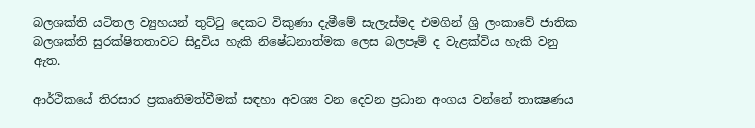බලශක්ති යටිතල ව්‍යුහයන් තුට්ටු දෙකට විකුණා දැමීමේ සැලැස්මද එමගින් ශ්‍රි ලංකාවේ ජාතික බලශක්ති සුරක්ෂිතතාවට සිදුවිය හැකි නිෂේධනාත්මක ලෙස බලපෑම් ද වැළක්විය හැකි වනු ඇත.

ආර්ථිකයේ තිරසාර ප්‍රකෘතිමත්වීමක් සඳහා අවශ්‍ය වන දෙවන ප්‍රධාන අංගය වන්නේ තාක්‍ෂණය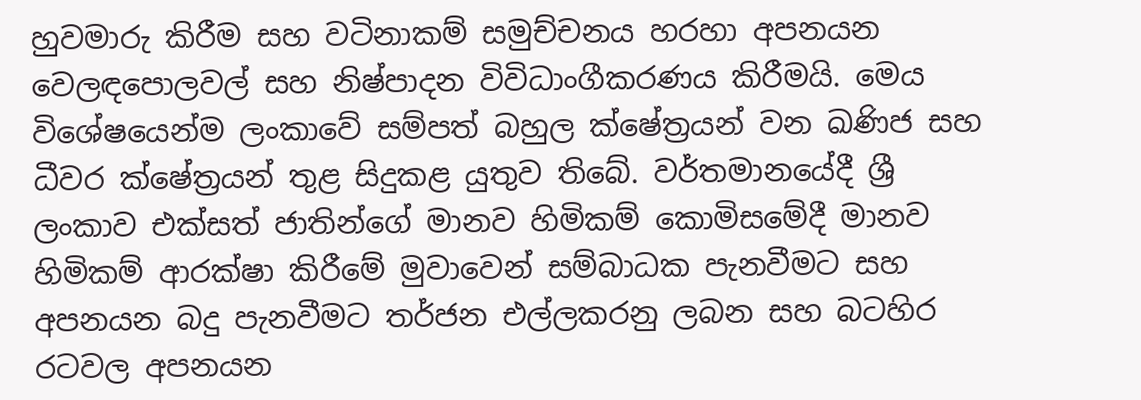හුවමාරු කිරීම සහ වටිනාකම් සමුච්චනය හරහා අපනයන වෙලඳපොලවල් සහ නිෂ්පාදන විවිධාංගීකරණය කිරීමයි. මෙය විශේෂයෙන්ම ලංකාවේ සම්පත් බහුල ක්ෂේත්‍රයන් වන ඛණිජ සහ ධීවර ක්ෂේත්‍රයන් තුළ සිදුකළ යුතුව තිබේ. වර්තමානයේදී ශ්‍රී ලංකාව එක්සත් ජාතින්ගේ මානව හිමිකම් කොමිසමේදී මානව හිමිකම් ආරක්ෂා කිරීමේ මුවාවෙන් සම්බාධක පැනවීමට සහ අපනයන බදු පැනවීමට තර්ජන එල්ලකරනු ලබන සහ බටහිර රටවල අපනයන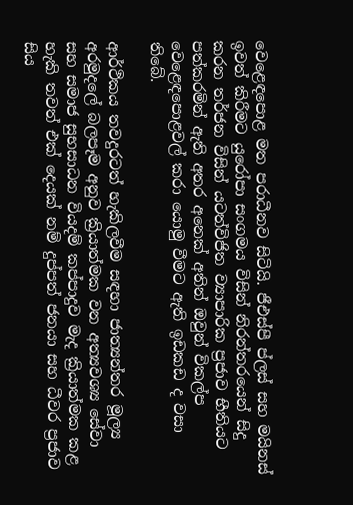වෙළෙඳපොළ මත පරාධීනව සිටියි. ජීඑස්පී ප්ලස් සහ මයිනස් ඉවත් කිරීමට යුරෝපා සංගමය විසින් නිරන්තරයෙන් සිදු කරන තර්ජන විසින් යටත්විජිත ව්‍යාපාරික ප්‍රජාව භීතියට පත්කරමින් ඇති අතර අනෙක් අතින් ඔවුන් විකල්ප වෙළෙඳපොළවල් කරා යොමු වීමට ඇති ඉඩකඩ ද වසා තිබේ.

ආර්ථිකය තවදුරටත් හැකිලවීම සඳහා ජාත්‍යන්තර මූල්‍ය අරමුදලේ බලපෑම අනුව ක්‍රියාත්මක වන අත්‍යවශ්‍ය සේවා සහ සමාජ සුභසාධන වියදම් කප්පාදුව මැද ක්‍රියාත්මක කළ හැකි තවත් එක් දෙයක් නම් දුප්පත් ජනයා සහ ධීවර ප්‍රජාව සිය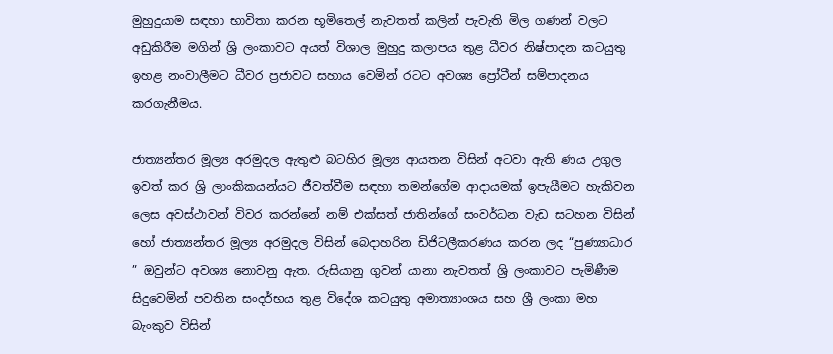මුහුදුයාම සඳහා භාවිතා කරන භූමිතෙල් නැවතත් කලින් පැවැති මිල ගණන් වලට අඩුකිරීම මගින් ශ්‍රි ලංකාවට අයත් විශාල මුහුදු කලාපය තුළ ධීවර නිෂ්පාදන කටයුතු ඉහළ නංවාලීමට ධීවර ප්‍රජාවට සහාය වෙමින් රටට අවශ්‍ය ප්‍රෝටීන් සම්පාදනය කරගැනීමය.

ජාත්‍යන්තර මූල්‍ය අරමුදල ඇතුළු බටහිර මූල්‍ය ආයතන විසින් අටවා ඇති ණය උගුල ඉවත් කර ශ්‍රි ලාංකිකයන්යට ජීවත්වීම සඳහා තමන්ගේම ආදායමක් ඉපැයීමට හැකිවන ලෙස අවස්ථාවන් විවර කරන්නේ නම් එක්සත් ජාතින්ගේ සංවර්ධන වැඩ සටහන විසින් හෝ ජාත්‍යන්තර මූල්‍ය අරමුදල විසින් බෙදාහරින ඩිජිටලීකරණය කරන ලද “පුණ්‍යාධාර ” ඔවුන්ට අවශ්‍ය නොවනු ඇත. රුසියානු ගුවන් යානා නැවතත් ශ්‍රි ලංකාවට පැමිණීම සිදුවෙමින් පවතින සංදර්භය තුළ විදේශ කටයුතු අමාත්‍යාංශය සහ ශ්‍රී ලංකා මහ බැංකුව විසින්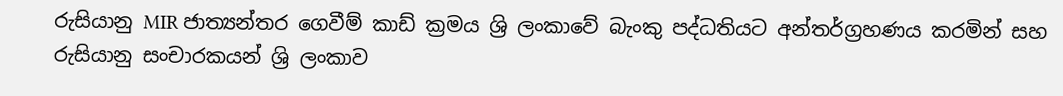රුසියානු MIR ජාත්‍යන්තර ගෙවීම් කාඩ් ක්‍රමය ශ්‍රි ලංකාවේ බැංකු පද්ධතියට අන්තර්ග්‍රහණය කරමින් සහ රුසියානු සංචාරකයන් ශ්‍රි ලංකාව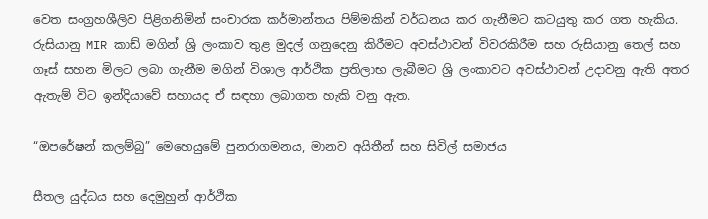වෙත සංග්‍රහශීලිව පිළිගනිමින් සංචාරක කර්මාන්තය පිම්මකින් වර්ධනය කර ගැනීමට කටයුතු කර ගත හැකිය. රුසියානු MIR කාඩ් මගින් ශ්‍රි ලංකාව තුළ මුදල් ගනුදෙනු කිරීමට අවස්ථාවන් විවරකිරීම සහ රුසියානු තෙල් සහ ගෑස් සහන මිලට ලබා ගැනීම මගින් විශාල ආර්ථික ප්‍රතිලාභ ලැබීමට ශ්‍රි ලංකාවට අවස්ථාවන් උදාවනු ඇති අතර ඇතැම් විට ඉන්දියාවේ සහායද ඒ සඳහා ලබාගත හැකි වනු ඇත.

“ඔපරේෂන් කලම්බු” මෙහෙයුමේ පුනරාගමනය, මානව අයිතීන් සහ සිවිල් සමාජය

සීතල යුද්ධය සහ දෙමුහුන් ආර්ථික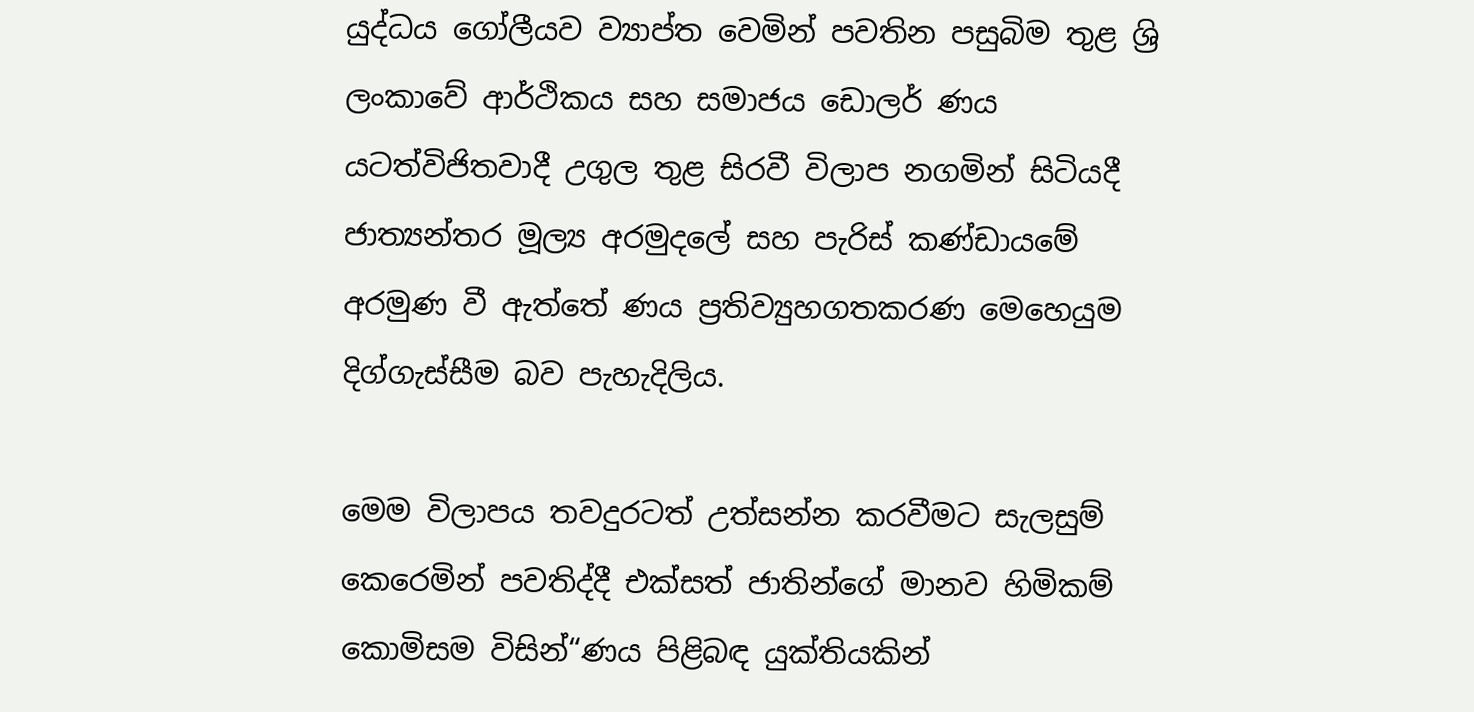යුද්ධය ගෝලීයව ව්‍යාප්ත වෙමින් පවතින පසුබිම තුළ ශ්‍රි ලංකාවේ ආර්ථිකය සහ සමාජය ඩොලර් ණය යටත්විජිතවාදී උගුල තුළ සිරවී විලාප නගමින් සිටියදී ජාත්‍යන්තර මූල්‍ය අරමුදලේ සහ පැරිස් කණ්ඩායමේ අරමුණ වී ඇත්තේ ණය ප්‍රතිව්‍යුහගතකරණ මෙහෙයුම දිග්ගැස්සීම බව පැහැදිලිය.

මෙම විලාපය තවදුරටත් උත්සන්න කරවීමට සැලසුම් කෙරෙමින් පවතිද්දී එක්සත් ජාතින්ගේ මානව හිමිකම් කොමිසම විසින්“ණය පිළිබඳ යුක්තියකින්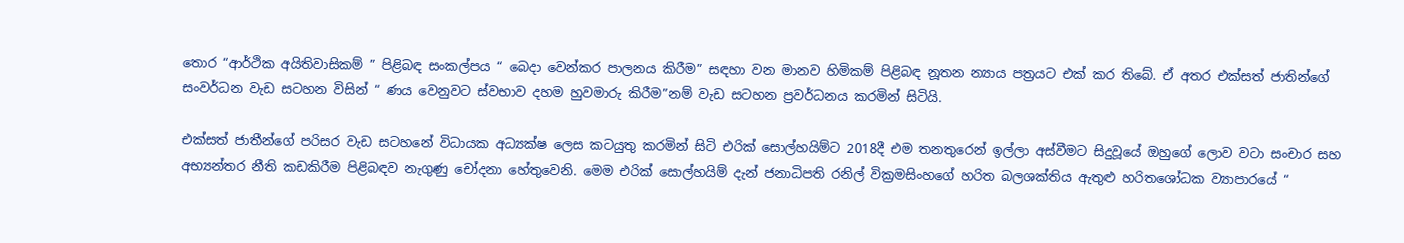තොර “ආර්ථික අයිතිවාසිකම් ” පිළිබඳ සංකල්පය “ බෙදා වෙන්කර පාලනය කිරීම” සඳහා වන මානව හිමිකම් පිළිබඳ නූතන න්‍යාය පත්‍රයට එක් කර තිබේ. ඒ අතර එක්සත් ජාතින්ගේ සංවර්ධන වැඩ සටහන විසින් “ ණය වෙනුවට ස්වභාව දහම හුවමාරු කිරීම”නම් වැඩ සටහන ප්‍රවර්ධනය කරමින් සිටියි.

එක්සත් ජාතීන්ගේ පරිසර වැඩ සටහනේ විධායක අධ්‍යක්ෂ ලෙස කටයුතු කරමින් සිටි එරික් සොල්හයිම්ට 2018දී එම තනතුරෙන් ඉල්ලා අස්වීමට සිදුවූයේ ඔහුගේ ලොව වටා සංචාර සහ අභ්‍යන්තර නීති කඩකිරීම පිළිබඳව නැගුණු චෝදනා හේතුවෙනි. මෙම එරික් සොල්හයිම් දැන් ජනාධිපති රනිල් වික්‍රමසිංහගේ හරිත බලශක්තිය ඇතුළු හරිතශෝධක ව්‍යාපාරයේ “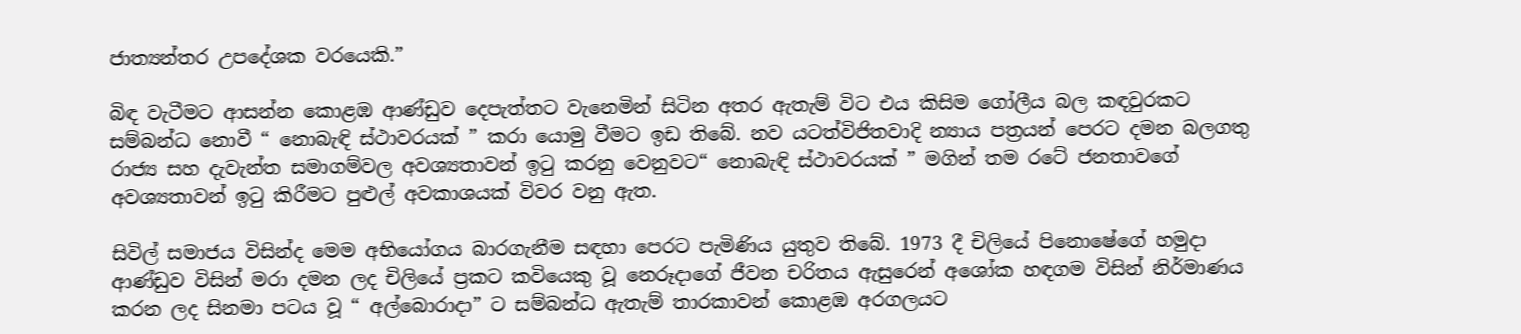ජාත්‍යන්තර උපදේශක වරයෙකි.”

බිඳ වැටීමට ආසන්න කොළඹ ආණ්ඩුව දෙපැත්තට වැනෙමින් සිටින අතර ඇතැම් විට එය කිසිම ගෝලීය බල කඳවුරකට සම්බන්ධ නොවී “ නොබැඳි ස්ථාවරයක් ” කරා යොමු වීමට ඉඩ තිබේ. නව යටත්විජිතවාදි න්‍යාය පත්‍රයන් පෙරට දමන බලගතු රාජ්‍ය සහ දැවැන්ත සමාගම්වල අවශ්‍යතාවන් ඉටු කරනු වෙනුවට“ නොබැඳි ස්ථාවරයක් ” මගින් තම රටේ ජනතාවගේ අවශ්‍යතාවන් ඉටු කිරීමට පුළුල් අවකාශයක් විවර වනු ඇත.

සිවිල් සමාජය විසින්ද මෙම අභියෝගය බාරගැනීම සඳහා පෙරට පැමිණිය යුතුව තිබේ. 1973 දී චිලියේ පිනොෂේගේ හමුදා ආණ්ඩුව විසින් මරා දමන ලද චිලියේ ප්‍රකට කවියෙකු වූ නෙරූදාගේ ජීවන චරිතය ඇසුරෙන් අශෝක හඳගම විසින් නිර්මාණය කරන ලද සිනමා පටය වූ “ අල්බොරාදා” ට සම්බන්ධ ඇතැම් තාරකාවන් කොළඹ අරගලයට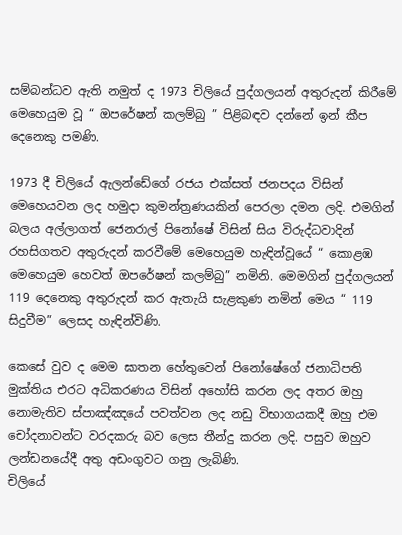සම්බන්ධව ඇති නමුත් ද 1973 චිලියේ පුද්ගලයන් අතුරුදන් කිරීමේ මෙහෙයුම වූ “ ඔපරේෂන් කලම්බු ” පිළිබඳව දන්නේ ඉන් කීප දෙනෙකු පමණි.

1973 දී චිලියේ ඇලන්ඩේගේ රජය එක්සත් ජනපදය විසින් මෙහෙයවන ලද හමුදා කුමන්ත්‍රණයකින් පෙරලා දමන ලදි. එමගින් බලය අල්ලාගත් ජෙනරාල් පිනෝෂේ විසින් සිය විරුද්ධවාදින් රහසිගතව අතුරුදන් කරවීමේ මෙහෙයුම හැඳින්වූයේ “ කොළඹ මෙහෙයුම හෙවත් ඔපරේෂන් කලම්බු” නමිනි. මෙමගින් පුද්ගලයන් 119 දෙනෙකු අතුරුදන් කර ඇතැයි සැළකුණ නමින් මෙය “ 119 සිදුවීම” ලෙසද හැඳින්විණි.

කෙසේ වුව ද මෙම ඝාතන හේතුවෙන් පිනෝෂේගේ ජනාධිපති මුක්තිය එරට අධිකරණය විසින් අහෝසි කරන ලද අතර ඔහු නොමැතිව ස්පාඤ්ඤයේ පවත්වන ලද නඩු විභාගයකදී ඔහු එම චෝදනාවන්ට වරදකරු බව ලෙස තීන්දු කරන ලදි. පසුව ඔහුව ලන්ඩනයේදී අතු අඩංගුවට ගනු ලැබිණි.
චිලියේ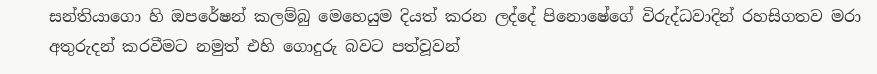සන්තියාගො හි ඔපරේෂන් කලම්බු මෙහෙයුම දියත් කරන ලද්දේ පිනොෂේගේ විරුද්ධවාදින් රහසිගතව මරා අතුරුදන් කරවීමට නමුත් එහි ගොදුරු බවට පත්වූවන්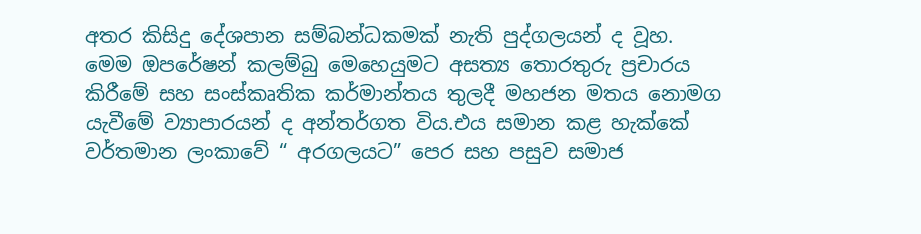අතර කිසිදු දේශපාන සම්බන්ධකමක් නැති පුද්ගලයන් ද වූහ. මෙම ඔපරේෂන් කලම්බු මෙහෙයුමට අසත්‍ය තොරතුරු ප්‍රචාරය කිරීමේ සහ සංස්කෘතික කර්මාන්තය තුලදී මහජන මතය නොමග යැවීමේ ව්‍යාපාරයන් ද අන්තර්ගත විය.එය සමාන කළ හැක්කේ වර්තමාන ලංකාවේ “ අරගලයට” පෙර සහ පසුව සමාජ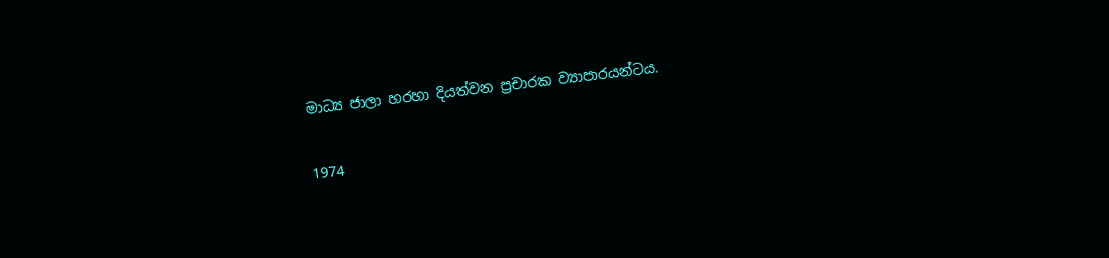මාධ්‍ය ජාලා හරහා දියත්වන ප්‍රචාරක ව්‍යාපාරයන්ටය.

1974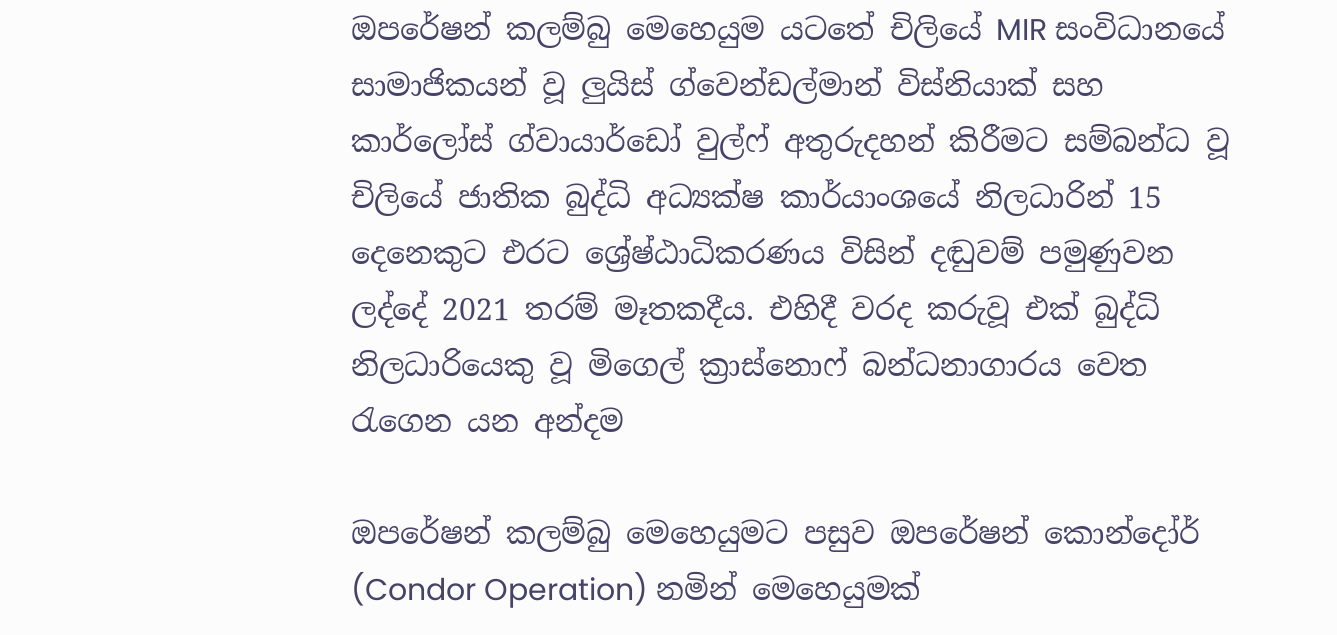ඔපරේෂන් කලම්බු මෙහෙයුම යටතේ චිලියේ MIR සංවිධානයේ සාමාජිකයන් වූ ලුයිස් ග්වෙන්ඩල්මාන් විස්නියාක් සහ කාර්ලෝස් ග්වායාර්ඩෝ වුල්ෆ් අතුරුදහන් කිරීමට සම්බන්ධ වූ චිලියේ ජාතික බුද්ධි අධ්‍යක්ෂ කාර්යාංශයේ නිලධාරින් 15 දෙනෙකුට එරට ශ්‍රේෂ්ඨාධිකරණය විසින් දඬුවම් පමුණුවන ලද්දේ 2021 තරම් මෑතකදීය. එහිදී වරද කරුවූ එක් බුද්ධි නිලධාරියෙකු වූ මිගෙල් ක්‍රාස්නොෆ් බන්ධනාගාරය වෙත රැගෙන යන අන්දම

ඔපරේෂන් කලම්බු මෙහෙයුමට පසුව ඔපරේෂන් කොන්දෝර් (Condor Operation) නමින් මෙහෙයුමක්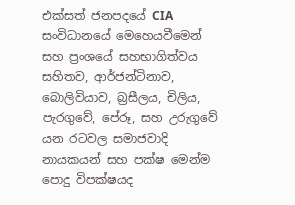එක්සත් ජනපදයේ CIA සංවිධානයේ මෙහෙයවීමෙන් සහ ප්‍රංශයේ සහභාගිත්වය සහිතව, ආර්ජන්ටිනාව, බොලිවියාව, බ්‍රසීලය, චිලිය, පැරගුවේ, පේරූ, සහ උරුගුවේ යන රටවල සමාජවාදි නායකයන් සහ පක්ෂ මෙන්ම පොදු විපක්ෂයද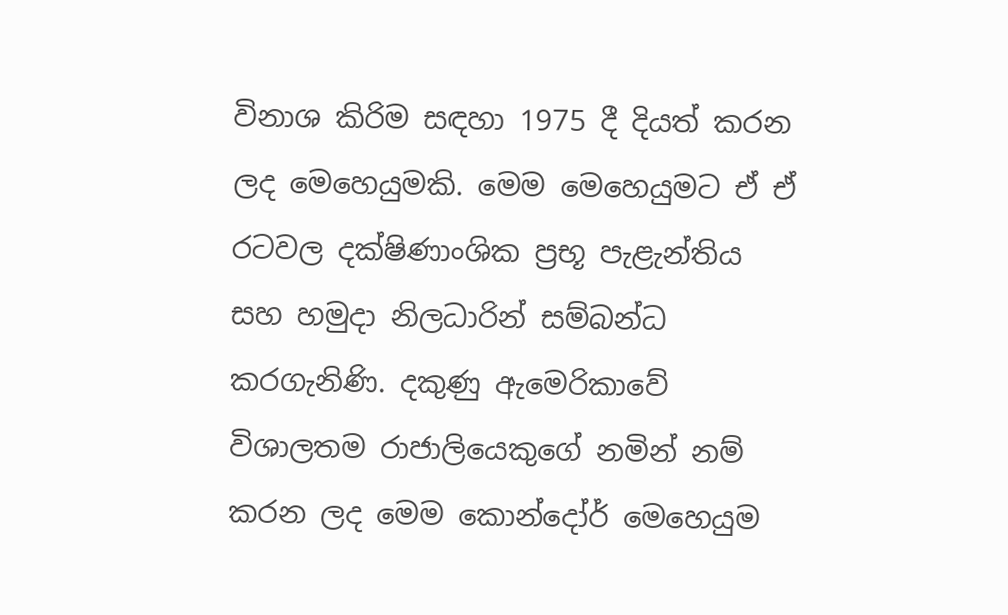විනාශ කිරිම සඳහා 1975 දී දියත් කරන ලද මෙහෙයුමකි. මෙම මෙහෙයුමට ඒ ඒ රටවල දක්ෂිණාංශික ප්‍රභූ පැළැන්තිය සහ හමුදා නිලධාරින් සම්බන්ධ කරගැනිණි. දකුණු ඇමෙරිකාවේ විශාලතම රාජාලියෙකුගේ නමින් නම් කරන ලද මෙම කොන්දෝර් මෙහෙයුම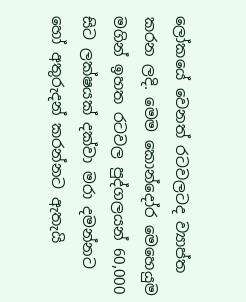ලෝකයේ වෙනත් රටවලටද ව්‍යාප්ත කරන ලදි. මෙම කොන්දෝර මෙහෙයුම මගින් ඉහත රටවල පුද්ගලයන් 60,000 සිට ලක්ෂයක් දක්වා මරා දමන්නට හෝ අතුරුදන් කරන්නට ඇතැයි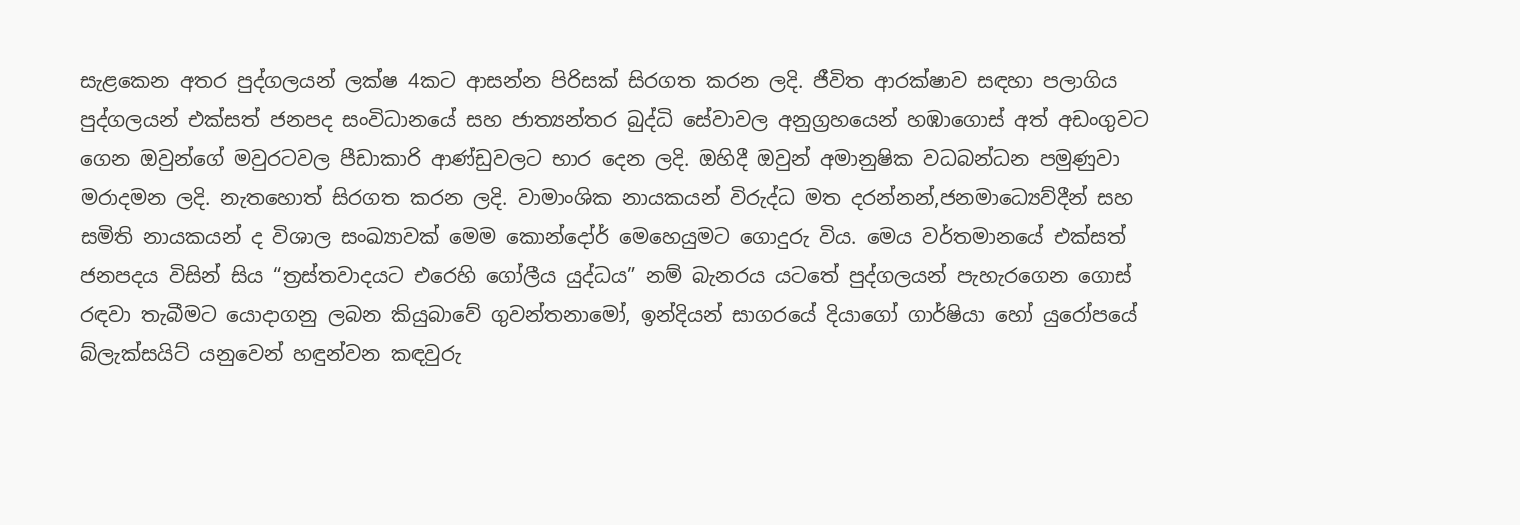සැළකෙන අතර පුද්ගලයන් ලක්ෂ 4කට ආසන්න පිරිසක් සිරගත කරන ලදි. ජීවිත ආරක්ෂාව සඳහා පලාගිය පුද්ගලයන් එක්සත් ජනපද සංවිධානයේ සහ ජාත්‍යන්තර බුද්ධි සේවාවල අනුග්‍රහයෙන් හඹාගොස් අත් අඩංගුවට ගෙන ඔවුන්ගේ මවුරටවල පීඩාකාරි ආණ්ඩුවලට භාර දෙන ලදි. ඔහිදී ඔවුන් අමානුෂික වධබන්ධන පමුණුවා මරාදමන ලදි. නැතහොත් සිරගත කරන ලදි. වාමාංශික නායකයන් විරුද්ධ මත දරන්නන්,ජනමාධ්‍යෙව්දීන් සහ සමිති නායකයන් ද විශාල සංඛ්‍යාවක් මෙම කොන්දෝර් මෙහෙයුමට ගොදුරු විය. මෙය වර්තමානයේ එක්සත් ජනපදය විසින් සිය “ත්‍රස්තවාදයට එරෙහි ගෝලීය යුද්ධය” නම් බැනරය යටතේ පුද්ගලයන් පැහැරගෙන ගොස් රඳවා තැබීමට යොදාගනු ලබන කියුබාවේ ගුවන්තනාමෝ, ඉන්දියන් සාගරයේ දියාගෝ ගාර්ෂියා හෝ යුරෝපයේ බ්ලැක්සයිට් යනුවෙන් හඳුන්වන කඳවුරු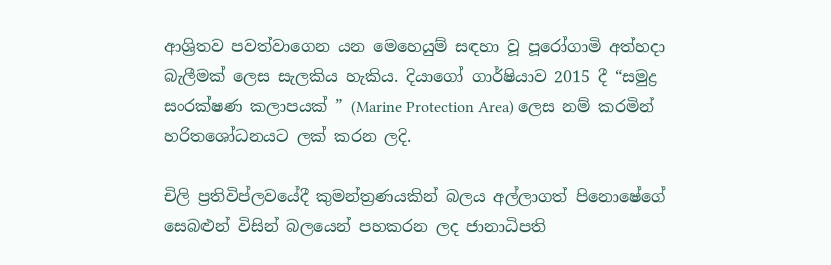ආශ්‍රිතව පවත්වාගෙන යන මෙහෙයුම් සඳහා වූ පූරෝගාමි අත්හදා බැලීමක් ලෙස සැලකිය හැකිය. දියාගෝ ගාර්ෂියාව 2015 දී “සමුද්‍ර සංරක්ෂණ කලාපයක් ” (Marine Protection Area) ලෙස නම් කරමින් හරිතශෝධනයට ලක් කරන ලදි.

චිලි ප්‍රතිවිප්ලවයේදී කුමන්ත්‍රණයකින් බලය අල්ලාගත් පිනොෂේගේ සෙබළුන් විසින් බලයෙන් පහකරන ලද ජානාධිපති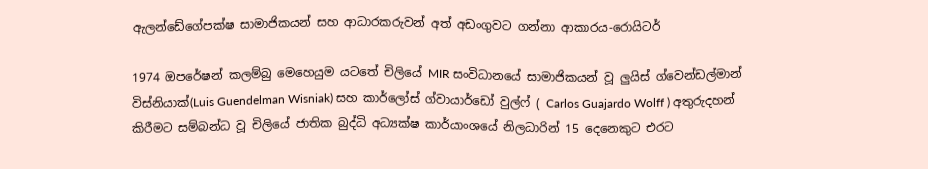ඇලන්ඩේගේපක්ෂ සාමාජිකයන් සහ ආධාරකරුවන් අත් අඩංගුවට ගන්නා ආකාරය-රොයිටර්

1974 ඔපරේෂන් කලම්බු මෙහෙයුම යටතේ චිලියේ MIR සංවිධානයේ සාමාජිකයන් වූ ලුයිස් ග්වෙන්ඩල්මාන් විස්නියාක්(Luis Guendelman Wisniak) සහ කාර්ලෝස් ග්වායාර්ඩෝ වුල්ෆ් ( Carlos Guajardo Wolff ) අතුරුදහන් කිරීමට සම්බන්ධ වූ චිලියේ ජාතික බුද්ධි අධ්‍යක්ෂ කාර්යාංශයේ නිලධාරින් 15 දෙනෙකුට එරට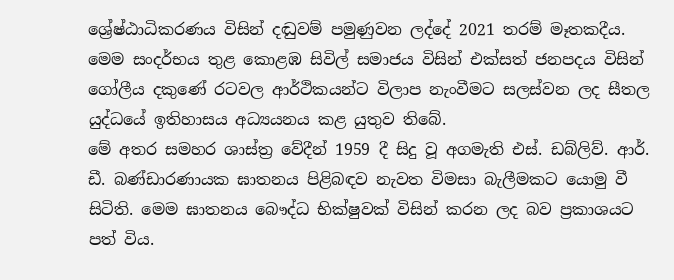ශ්‍රේෂ්ඨාධිකරණය විසින් දඬුවම් පමුණුවන ලද්දේ 2021 තරම් මෑතකදීය.
මෙම සංදර්භය තුළ කොළඹ සිවිල් සමාජය විසින් එක්සත් ජනපදය විසින් ගෝලීය දකුණේ රටවල ආර්ථිකයන්ට විලාප නැංවීමට සලස්වන ලද සීතල යුද්ධයේ ඉතිහාසය අධ්‍යයනය කළ යුතුව තිබේ.
මේ අතර සමහර ශාස්ත්‍ර වේදීන් 1959 දී සිදු වූ අගමැති එස්. ඩබ්ලිව්. ආර්. ඩී. බණ්ඩාරණායක ඝාතනය පිළිබඳව නැවත විමසා බැලීමකට යොමු වී සිටිති. මෙම ඝාතනය බෞද්ධ භික්ෂුවක් විසින් කරන ලද බව ප්‍රකාශයට පත් විය.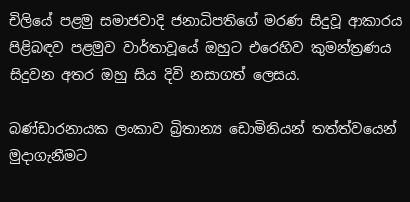චිලියේ පළමු සමාජවාදි ජනාධිපතිගේ මරණ සිදුවූ ආකාරය පිළිබඳව පළමුව වාර්තාවූයේ ඔහුට එරෙහිව කුමන්ත්‍රණය සිදුවන අතර ඔහු සිය දිවි නසාගත් ලෙසය.

බණ්ඩාරනායක ලංකාව බ්‍රිතාන්‍ය ඩොමිනියන් තත්ත්වයෙන් මුදාගැනීමට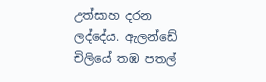උත්සාහ දරන ලද්දේය. ඇලන්ඩේ චිලියේ තඹ පතල්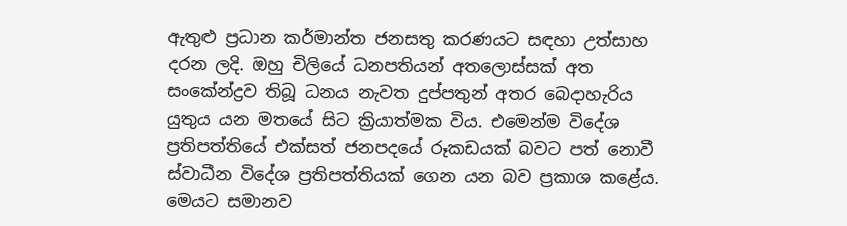ඇතුළු ප්‍රධාන කර්මාන්ත ජනසතු කරණයට සඳහා උත්සාහ දරන ලදි. ඔහු චිලියේ ධනපතියන් අතලොස්සක් අත සංකේන්ද්‍රව තිබූ ධනය නැවත දුප්පතුන් අතර බෙදාහැරිය යුතුය යන මතයේ සිට ක්‍රියාත්මක විය. එමෙන්ම විදේශ ප්‍රතිපත්තියේ එක්සත් ජනපදයේ රූකඩයක් බවට පත් නොවී ස්වාධීන විදේශ ප්‍රතිපත්තියක් ගෙන යන බව ප්‍රකාශ කළේය. මෙයට සමානව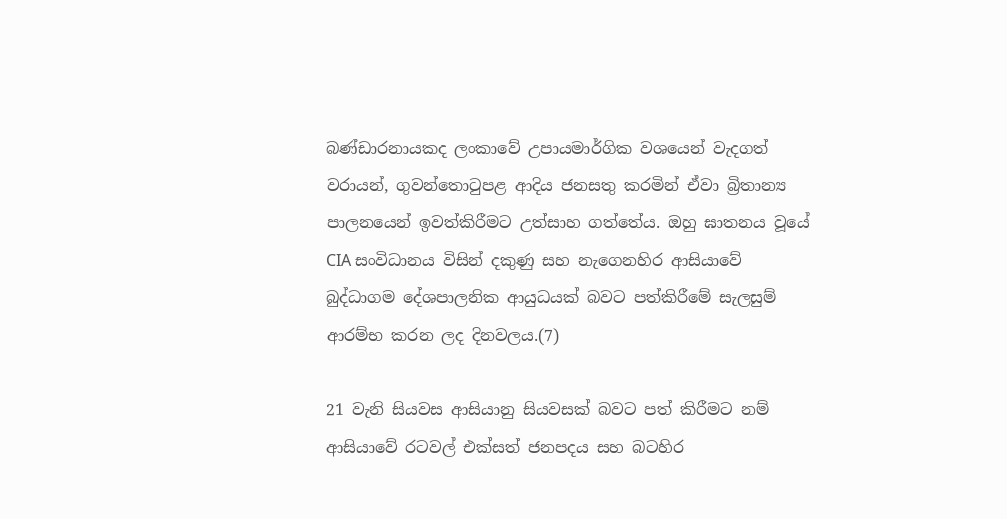බණ්ඩාරනායකද ලංකාවේ උපායමාර්ගික වශයෙන් වැදගත් වරායන්, ගුවන්තොටුපළ ආදිය ජනසතු කරමින් ඒවා බ්‍රිතාන්‍ය පාලනයෙන් ඉවත්කිරීමට උත්සාහ ගත්තේය. ඔහු ඝාතනය වූයේ CIA සංවිධානය විසින් දකුණු සහ නැගෙනහිර ආසියාවේ බුද්ධාගම දේශපාලනික ආයුධයක් බවට පත්කිරීමේ සැලසුම් ආරම්භ කරන ලද දිනවලය.(7)

21 වැනි සියවස ආසියානු සියවසක් බවට පත් කිරීමට නම් ආසියාවේ රටවල් එක්සත් ජනපදය සහ බටහිර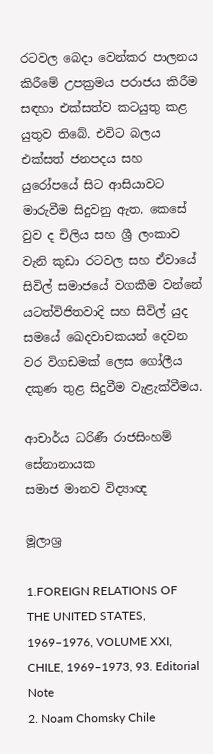රටවල බෙදා වෙන්කර පාලනය කිරීමේ උපක්‍රමය පරාජය කිරීම සඳහා එක්සත්ව කටයුතු කළ යුතුව තිබේ. එවිට බලය එක්සත් ජනපදය සහ යුරෝපයේ සිට ආසියාවට මාරුවීම සිදුවනු ඇත. කෙසේ වුව ද චිලිය සහ ශ්‍රී ලංකාව වැනි කුඩා රටවල සහ ඒවායේ සිවිල් සමාජයේ වගකීම වන්නේ යටත්විජිතවාදි සහ සිවිල් යුද සමයේ ඛෙදවාචකයන් දෙවන වර විගඩමක් ලෙස ගෝලීය දකුණ තුළ සිදුවීම වැළැක්වීමය.

ආචාර්ය ධරිණී රාජසිංහම් සේනානායක
සමාජ මානව විද්‍යාඥ

මූලාශ්‍ර

1.FOREIGN RELATIONS OF THE UNITED STATES, 1969–1976, VOLUME XXI, CHILE, 1969–1973, 93. Editorial Note
2. Noam Chomsky Chile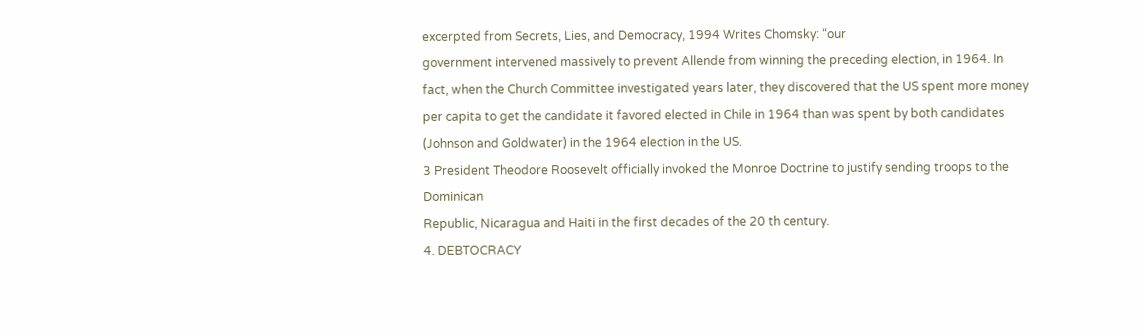excerpted from Secrets, Lies, and Democracy, 1994 Writes Chomsky: “our
government intervened massively to prevent Allende from winning the preceding election, in 1964. In
fact, when the Church Committee investigated years later, they discovered that the US spent more money
per capita to get the candidate it favored elected in Chile in 1964 than was spent by both candidates
(Johnson and Goldwater) in the 1964 election in the US.
3 President Theodore Roosevelt officially invoked the Monroe Doctrine to justify sending troops to the Dominican
Republic, Nicaragua and Haiti in the first decades of the 20 th century.
4. DEBTOCRACY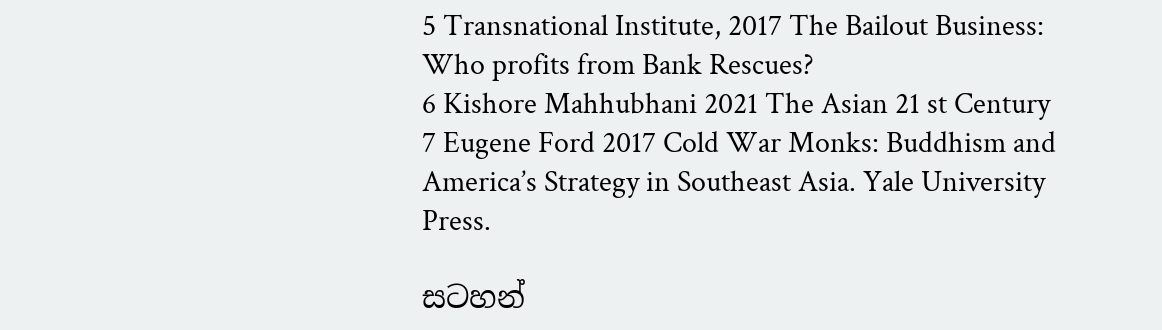5 Transnational Institute, 2017 The Bailout Business: Who profits from Bank Rescues?
6 Kishore Mahhubhani 2021 The Asian 21 st Century
7 Eugene Ford 2017 Cold War Monks: Buddhism and America’s Strategy in Southeast Asia. Yale University Press.

සටහන්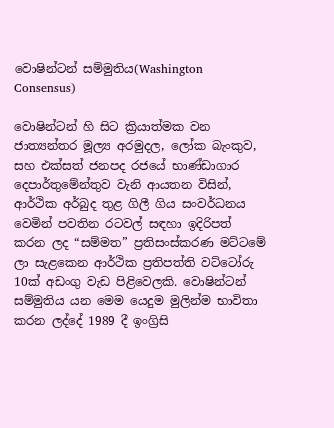වොෂින්ටන් සම්මුතිය(Washington Consensus)

වොෂින්ටන් හි සිට ක්‍රියාත්මක වන ජාත්‍යන්තර මූල්‍ය අරමුදල, ලෝක බැංකුව, සහ එක්සත් ජනපද රජයේ භාණ්ඩාගාර දෙපාර්තුමේන්තුව වැනි ආයතන විසින්, ආර්ථික අර්බුද තුළ ගිලී ගිය සංවර්ධනය වෙමින් පවතින රටවල් සඳහා ඉදිරිපත් කරන ලද “සම්මත” ප්‍රතිසංස්කරණ මට්ටමේ ලා සැළකෙන ආර්ථික ප්‍රතිපත්ති වට්ටෝරු 10ක් අඩංගු වැඩ පිළිවෙලකි. වොෂින්ටන් සම්මුතිය යන මෙම යෙදුම මුලින්ම භාවිතා කරන ලද්දේ 1989 දී ඉංග්‍රිසි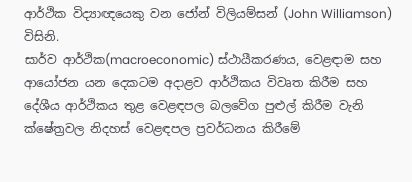ආර්ථික විද්‍යාඥයෙකු වන ජෝන් විලියම්සන් (John Williamson) විසිනි.
සාර්ව ආර්ථික(macroeconomic) ස්ථායීකරණය, වෙළඳාම සහ ආයෝජන යන දෙකටම අදාළව ආර්ථිකය විවෘත කිරීම සහ දේශීය ආර්ථිකය තුළ වෙළඳපල බලවේග පුළුල් කිරීම වැනි ක්ෂේත්‍රවල නිදහස් වෙළඳපල ප්‍රවර්ධනය කිරීමේ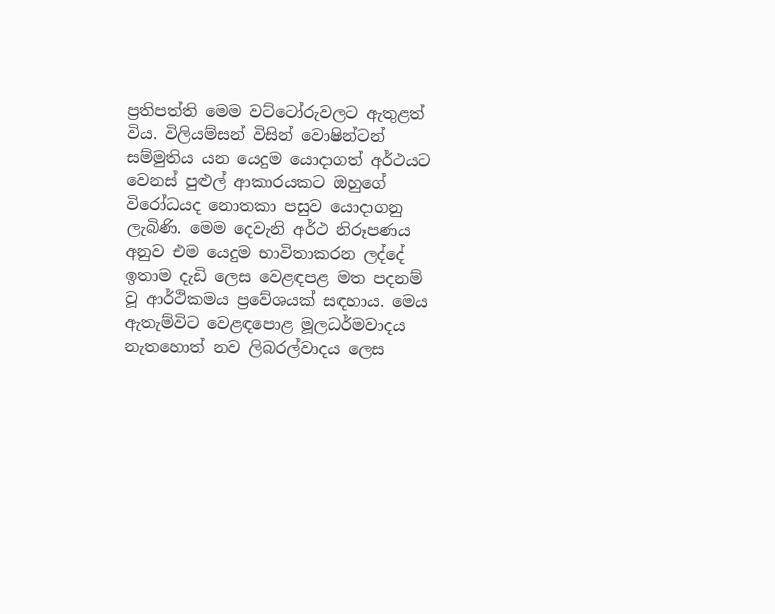ප්‍රතිපත්ති මෙම වට්ටෝරුවලට ඇතුළත් විය. විලියම්සන් විසින් වොෂින්ටන් සම්මුතිය යන යෙදුම යොදාගත් අර්ථයට වෙනස් පුළුල් ආකාරයකට ඔහුගේ විරෝධයද නොතකා පසුව යොදාගනු ලැබිණි. මෙම දෙවැනි අර්ථ නිරූපණය අනුව එම යෙදුම භාවිතාකරන ලද්දේ ඉතාම දැඩි ලෙස වෙළඳපළ මත පදනම් වූ ආර්ථිකමය ප්‍රවේශයක් සඳහාය. මෙය ඇතැම්විට වෙළඳපොළ මූලධර්මවාදය නැතහොත් නව ලිබරල්වාදය ලෙස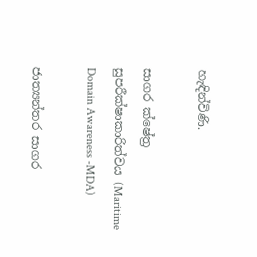හැඳින්විණි.

සාගර ක්ෂේත්‍ර සුපරීක්ෂාකාරිත්වය (Maritime Domain Awareness -MDA)

ජාත්‍යන්තර සාගර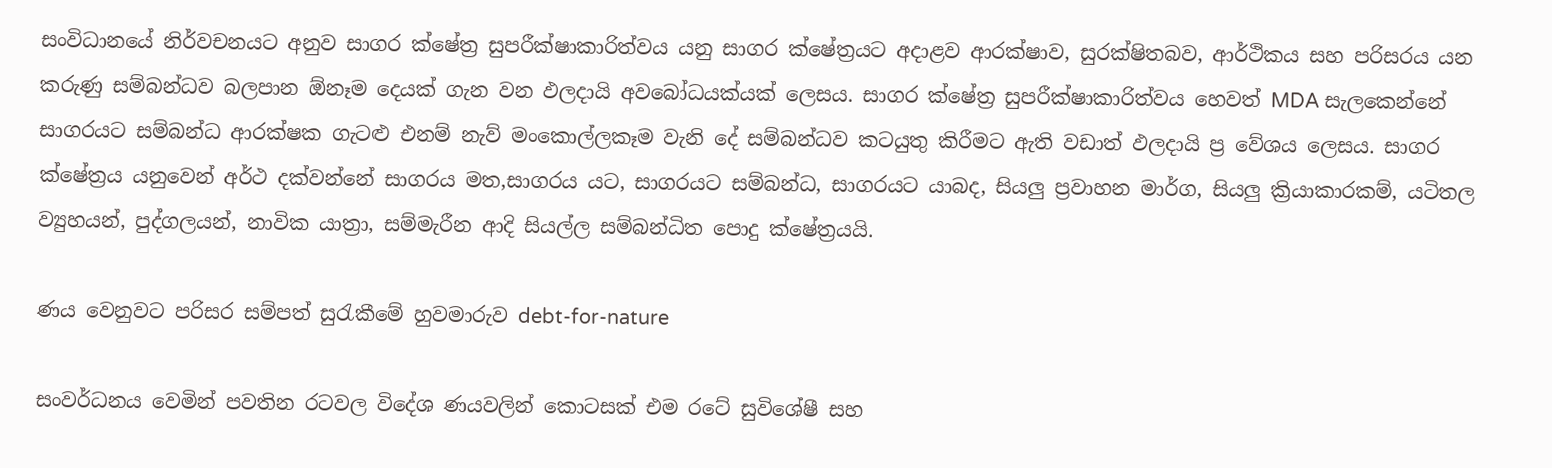සංවිධානයේ නිර්වචනයට අනුව සාගර ක්ෂේත්‍ර සුපරීක්ෂාකාරිත්වය යනු සාගර ක්ෂේත්‍රයට අදාළව ආරක්ෂාව, සුරක්ෂිතබව, ආර්ථිකය සහ පරිසරය යන කරුණු සම්බන්ධව බලපාන ඕනෑම දෙයක් ගැන වන ඵලදායි අවබෝධයක්යක් ලෙසය. සාගර ක්ෂේත්‍ර සුපරීක්ෂාකාරිත්වය හෙවත් MDA සැලකෙන්නේ සාගරයට සම්බන්ධ ආරක්ෂක ගැටළු එනම් නැව් මංකොල්ලකෑම වැනි දේ සම්බන්ධව කටයුතු කිරීමට ඇති වඩාත් ඵලදායි ප්‍ර වේශය ලෙසය. සාගර ක්ෂේත්‍රය යනුවෙන් අර්ථ දක්වන්නේ සාගරය මත,සාගරය යට, සාගරයට සම්බන්ධ, සාගරයට යාබද, සියලු ප්‍රවාහන මාර්ග, සියලු ක්‍රියාකාරකම්, යටිතල ව්‍යුහයන්, පුද්ගලයන්, නාවික යාත්‍රා, සම්මැරීන ආදි සියල්ල සම්බන්ධිත පොදු ක්ෂේත්‍රයයි.

ණය වෙනුවට පරිසර සම්පත් සුරැකීමේ හුවමාරුව debt-for-nature

සංවර්ධනය වෙමින් පවතින රටවල විදේශ ණයවලින් කොටසක් එම රටේ සුවිශේෂී සහ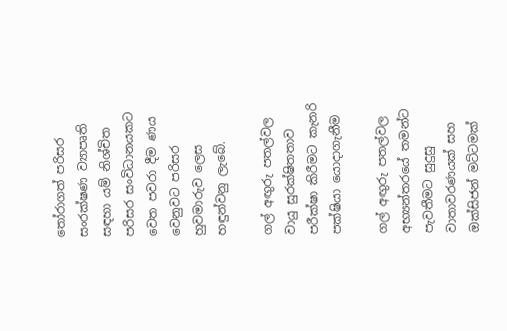තෝරාගත් පරිසර සංරක්ෂණ ව්‍යාපෘති සඳහා යම් නිශ්චිත පරිසර සංවිධානයකට වෙත පවරා දීම ණය වෙනුවට පරිසර හුවමාරුව ලෙස හඳුන්වනු ලැබේ.

ගල් අඟුරු පතල්වල වායු සුරක්ෂිතතාව පරීක්ෂා කිරීමට කැනරි පක්ෂියා යොදාගැනීම

ගල් අඟුරු පතල්වල අභ්‍යන්තරයේ තමන්ට පැවතීමට සුදුසු වාතාවරණයක් සහ ඔක්සිජන් මට්ටමක්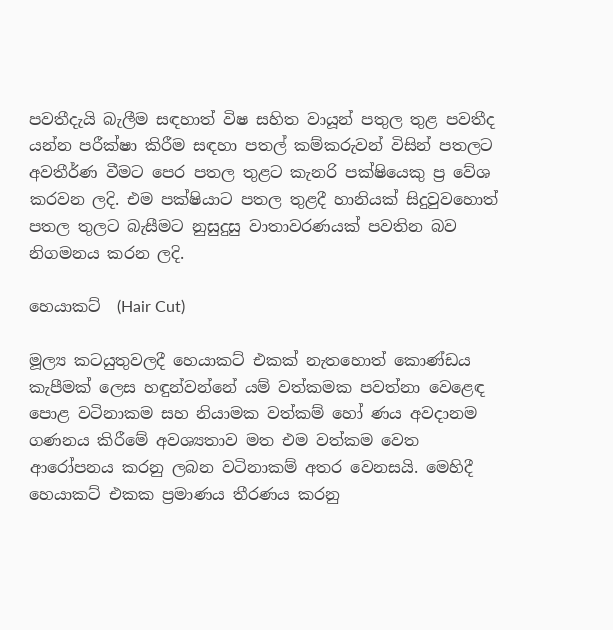පවතීදැයි බැලීම සඳහාත් විෂ සහිත වායූන් පතුල තුළ පවතීද යන්න පරීක්ෂා කිරීම සඳහා පතල් කම්කරුවන් විසින් පතලට අවතීර්ණ වීමට පෙර පතල තුළට කැනරි පක්ෂියෙකු ප්‍ර වේශ කරවන ලදි. එම පක්ෂියාට පතල තුළදී හානියක් සිදුවුවහොත් පතල තුලට බැසීමට නුසුදුසු වාතාවරණයක් පවතින බව නිගමනය කරන ලදි.

හෙයාකට්  (Hair Cut)

මූල්‍ය කටයුතුවලදී හෙයාකට් එකක් නැතහොත් කොණ්ඩය කැපීමක් ලෙස හඳුන්වන්නේ යම් වත්කමක පවත්නා වෙළෙඳ පොළ වටිනාකම සහ නියාමක වත්කම් හෝ ණය අවදානම ගණනය කිරීමේ අවශ්‍යතාව මත එම වත්කම වෙත ආරෝපනය කරනු ලබන වටිනාකම් අතර වෙනසයි. මෙහිදී හෙයාකට් එකක ප්‍රමාණය තීරණය කරනු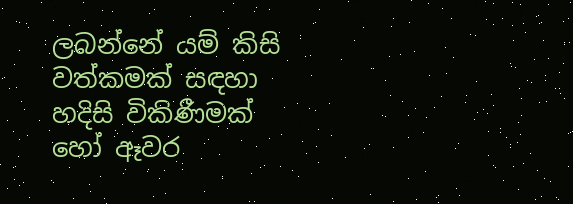ලබන්නේ යම් කිසි වත්කමක් සඳහා හදිසි විකිණීමක් හෝ ඈවර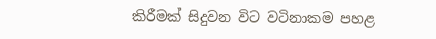කිරීමක් සිදුවන විට වටිනාකම පහළ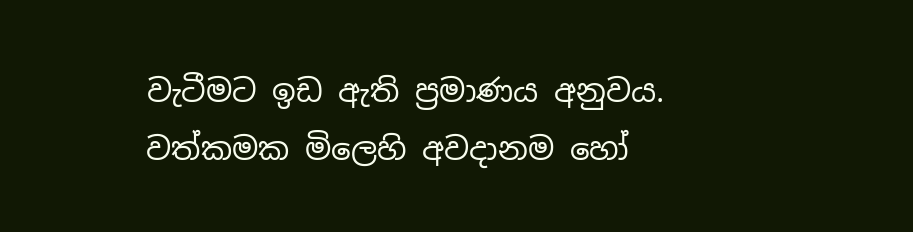වැටීමට ඉඩ ඇති ප්‍රමාණය අනුවය. වත්කමක මිලෙහි අවදානම හෝ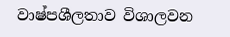වාෂ්පශීලතාව විශාලවන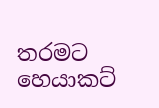තරමට හෙයාකට්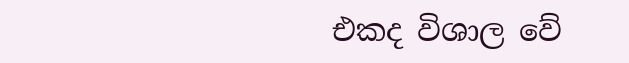එකද විශාල වේ